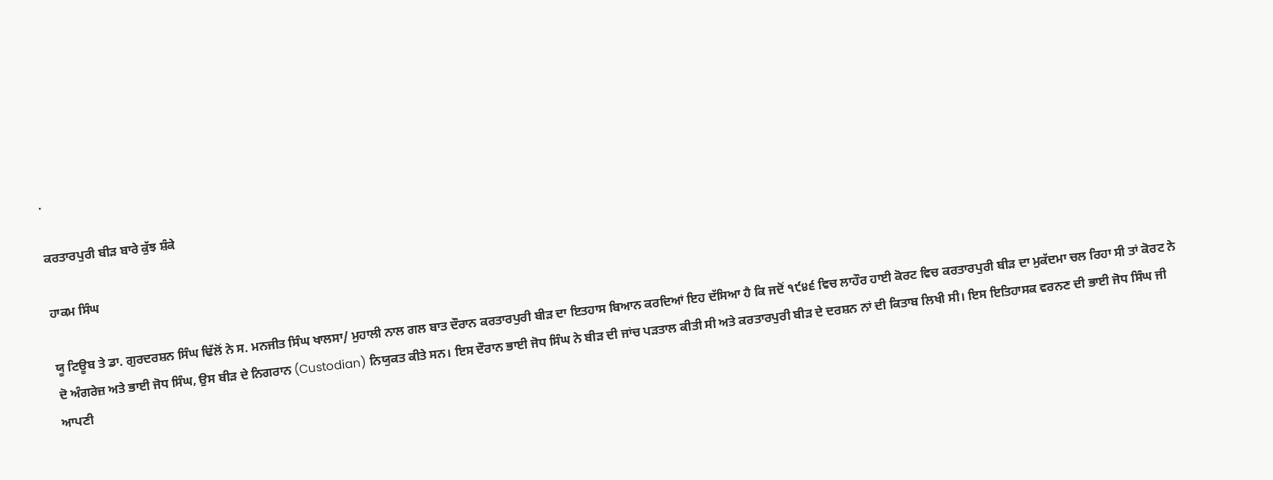.

ਕਰਤਾਰਪੁਰੀ ਬੀੜ ਬਾਰੇ ਕੁੱਝ ਸ਼ੰਕੇ

ਹਾਕਮ ਸਿੰਘ

ਯੂ ਟਿਊਬ ਤੇ ਡਾ. ਗੁਰਦਰਸ਼ਨ ਸਿੰਘ ਢਿੱਲੋਂ ਨੇ ਸ. ਮਨਜੀਤ ਸਿੰਘ ਖਾਲਸਾ/ ਮੁਹਾਲੀ ਨਾਲ ਗਲ ਬਾਤ ਦੌਰਾਨ ਕਰਤਾਰਪੁਰੀ ਬੀੜ ਦਾ ਇਤਹਾਸ ਬਿਆਨ ਕਰਦਿਆਂ ਇਹ ਦੱਸਿਆ ਹੈ ਕਿ ਜਦੋਂ ੧੯੪੬ ਵਿਚ ਲਾਹੌਰ ਹਾਈ ਕੋਰਟ ਵਿਚ ਕਰਤਾਰਪੁਰੀ ਬੀੜ ਦਾ ਮੁਕੱਦਮਾ ਚਲ ਰਿਹਾ ਸੀ ਤਾਂ ਕੋਰਟ ਨੇ ਦੋ ਅੰਗਰੇਜ਼ ਅਤੇ ਭਾਈ ਜੋਧ ਸਿੰਘ, ਉਸ ਬੀੜ ਦੇ ਨਿਗਰਾਨ (Custodian) ਨਿਯੁਕਤ ਕੀਤੇ ਸਨ। ਇਸ ਦੌਰਾਨ ਭਾਈ ਜੋਧ ਸਿੰਘ ਨੇ ਬੀੜ ਦੀ ਜਾਂਚ ਪੜਤਾਲ ਕੀਤੀ ਸੀ ਅਤੇ ਕਰਤਾਰਪੁਰੀ ਬੀੜ ਦੇ ਦਰਸ਼ਨ ਨਾਂ ਦੀ ਕਿਤਾਬ ਲਿਖੀ ਸੀ। ਇਸ ਇਤਿਹਾਸਕ ਵਰਨਣ ਦੀ ਭਾਈ ਜੋਧ ਸਿੰਘ ਜੀ ਆਪਣੀ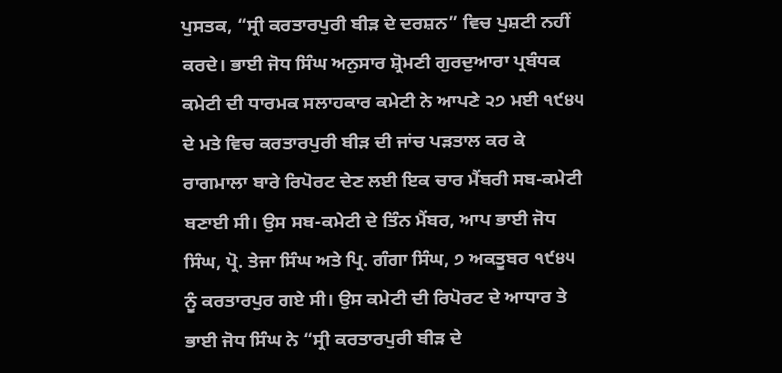ਪੁਸਤਕ, “ਸ੍ਰੀ ਕਰਤਾਰਪੁਰੀ ਬੀੜ ਦੇ ਦਰਸ਼ਨ” ਵਿਚ ਪੁਸ਼ਟੀ ਨਹੀਂ ਕਰਦੇ। ਭਾਈ ਜੋਧ ਸਿੰਘ ਅਨੁਸਾਰ ਸ਼੍ਰੋਮਣੀ ਗੁਰਦੁਆਰਾ ਪ੍ਰਬੰਧਕ ਕਮੇਟੀ ਦੀ ਧਾਰਮਕ ਸਲਾਹਕਾਰ ਕਮੇਟੀ ਨੇ ਆਪਣੇ ੨੭ ਮਈ ੧੯੪੫ ਦੇ ਮਤੇ ਵਿਚ ਕਰਤਾਰਪੁਰੀ ਬੀੜ ਦੀ ਜਾਂਚ ਪੜਤਾਲ ਕਰ ਕੇ ਰਾਗਮਾਲਾ ਬਾਰੇ ਰਿਪੋਰਟ ਦੇਣ ਲਈ ਇਕ ਚਾਰ ਮੈਂਬਰੀ ਸਬ-ਕਮੇਟੀ ਬਣਾਈ ਸੀ। ਉਸ ਸਬ-ਕਮੇਟੀ ਦੇ ਤਿੰਨ ਮੈਂਬਰ, ਆਪ ਭਾਈ ਜੋਧ ਸਿੰਘ, ਪ੍ਰੋ. ਤੇਜਾ ਸਿੰਘ ਅਤੇ ਪ੍ਰਿ. ਗੰਗਾ ਸਿੰਘ, ੭ ਅਕਤੂਬਰ ੧੯੪੫ ਨੂੰ ਕਰਤਾਰਪੁਰ ਗਏ ਸੀ। ਉਸ ਕਮੇਟੀ ਦੀ ਰਿਪੋਰਟ ਦੇ ਆਧਾਰ ਤੇ ਭਾਈ ਜੋਧ ਸਿੰਘ ਨੇ “ਸ੍ਰੀ ਕਰਤਾਰਪੁਰੀ ਬੀੜ ਦੇ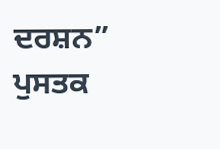ਦਰਸ਼ਨ” ਪੁਸਤਕ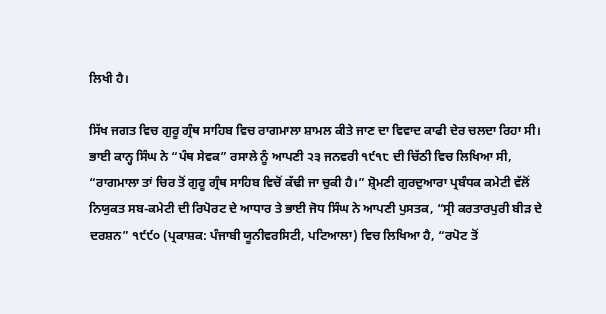ਲਿਖੀ ਹੈ।

ਸਿੱਖ ਜਗਤ ਵਿਚ ਗੁਰੂ ਗ੍ਰੰਥ ਸਾਹਿਬ ਵਿਚ ਰਾਗਮਾਲਾ ਸ਼ਾਮਲ ਕੀਤੇ ਜਾਣ ਦਾ ਵਿਵਾਦ ਕਾਫੀ ਦੇਰ ਚਲਦਾ ਰਿਹਾ ਸੀ। ਭਾਈ ਕਾਨ੍ਹ ਸਿੰਘ ਨੇ “ਪੰਥ ਸੇਵਕ” ਰਸਾਲੇ ਨੂੰ ਆਪਣੀ ੨੩ ਜਨਵਰੀ ੧੯੧੮ ਦੀ ਚਿੱਠੀ ਵਿਚ ਲਿਖਿਆ ਸੀ, “ਰਾਗਮਾਲਾ ਤਾਂ ਚਿਰ ਤੋਂ ਗੁਰੂ ਗ੍ਰੰਥ ਸਾਹਿਬ ਵਿਚੋਂ ਕੱਢੀ ਜਾ ਚੁਕੀ ਹੈ।” ਸ਼੍ਰੋਮਣੀ ਗੁਰਦੁਆਰਾ ਪ੍ਰਬੰਧਕ ਕਮੇਟੀ ਵੱਲੋਂ ਨਿਯੁਕਤ ਸਬ-ਕਮੇਟੀ ਦੀ ਰਿਪੋਰਟ ਦੇ ਆਧਾਰ ਤੇ ਭਾਈ ਜੋਧ ਸਿੰਘ ਨੇ ਆਪਣੀ ਪੁਸਤਕ, “ਸ੍ਰੀ ਕਰਤਾਰਪੁਰੀ ਬੀੜ ਦੇ ਦਰਸ਼ਨ” ੧੯੯੦ (ਪ੍ਰਕਾਸ਼ਕ: ਪੰਜਾਬੀ ਯੂਨੀਵਰਸਿਟੀ, ਪਟਿਆਲਾ) ਵਿਚ ਲਿਖਿਆ ਹੈ, “ਰਪੋਟ ਤੋਂ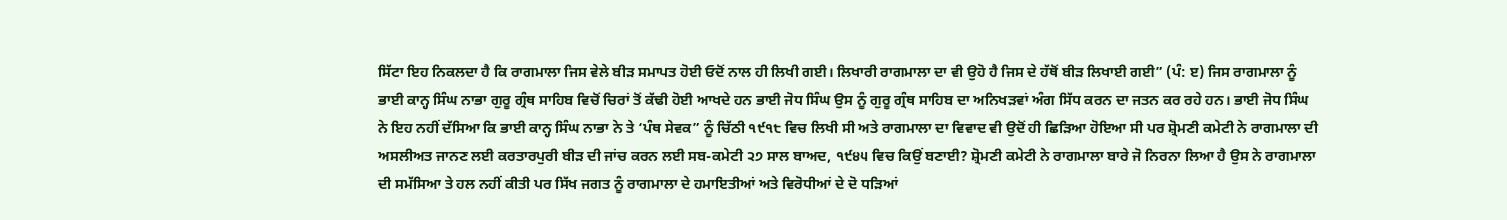ਸਿੱਟਾ ਇਹ ਨਿਕਲਦਾ ਹੈ ਕਿ ਰਾਗਮਾਲਾ ਜਿਸ ਵੇਲੇ ਬੀੜ ਸਮਾਪਤ ਹੋਈ ਓਦੋਂ ਨਾਲ ਹੀ ਲਿਖੀ ਗਈ। ਲਿਖਾਰੀ ਰਾਗਮਾਲਾ ਦਾ ਵੀ ਉਹੋ ਹੈ ਜਿਸ ਦੇ ਹੱਥੋਂ ਬੀੜ ਲਿਖਾਈ ਗਈ” (ਪੰ: ੲ) ਜਿਸ ਰਾਗਮਾਲਾ ਨੂੰ ਭਾਈ ਕਾਨ੍ਹ ਸਿੰਘ ਨਾਭਾ ਗੁਰੂ ਗ੍ਰੰਥ ਸਾਹਿਬ ਵਿਚੋਂ ਚਿਰਾਂ ਤੋਂ ਕੱਢੀ ਹੋਈ ਆਖਦੇ ਹਨ ਭਾਈ ਜੋਧ ਸਿੰਘ ਉਸ ਨੂੰ ਗੁਰੂ ਗ੍ਰੰਥ ਸਾਹਿਬ ਦਾ ਅਨਿਖੜਵਾਂ ਅੰਗ ਸਿੱਧ ਕਰਨ ਦਾ ਜਤਨ ਕਰ ਰਹੇ ਹਨ। ਭਾਈ ਜੋਧ ਸਿੰਘ ਨੇ ਇਹ ਨਹੀਂ ਦੱਸਿਆ ਕਿ ਭਾਈ ਕਾਨ੍ਹ ਸਿੰਘ ਨਾਭਾ ਨੇ ਤੇ ‘ਪੰਥ ਸੇਵਕ” ਨੂੰ ਚਿੱਠੀ ੧੯੧੮ ਵਿਚ ਲਿਖੀ ਸੀ ਅਤੇ ਰਾਗਮਾਲਾ ਦਾ ਵਿਵਾਦ ਵੀ ਉਦੋਂ ਹੀ ਛਿੜਿਆ ਹੋਇਆ ਸੀ ਪਰ ਸ਼੍ਰੋਮਣੀ ਕਮੇਟੀ ਨੇ ਰਾਗਮਾਲਾ ਦੀ ਅਸਲੀਅਤ ਜਾਨਣ ਲਈ ਕਰਤਾਰਪੁਰੀ ਬੀੜ ਦੀ ਜਾਂਚ ਕਰਨ ਲਈ ਸਬ-ਕਮੇਟੀ ੨੭ ਸਾਲ ਬਾਅਦ, ੧੯੪੫ ਵਿਚ ਕਿਉਂ ਬਣਾਈ? ਸ਼੍ਰੋਮਣੀ ਕਮੇਟੀ ਨੇ ਰਾਗਮਾਲਾ ਬਾਰੇ ਜੋ ਨਿਰਨਾ ਲਿਆ ਹੈ ਉਸ ਨੇ ਰਾਗਮਾਲਾ ਦੀ ਸਮੱਸਿਆ ਤੇ ਹਲ ਨਹੀਂ ਕੀਤੀ ਪਰ ਸਿੱਖ ਜਗਤ ਨੂੰ ਰਾਗਮਾਲਾ ਦੇ ਹਮਾਇਤੀਆਂ ਅਤੇ ਵਿਰੋਧੀਆਂ ਦੇ ਦੋ ਧੜਿਆਂ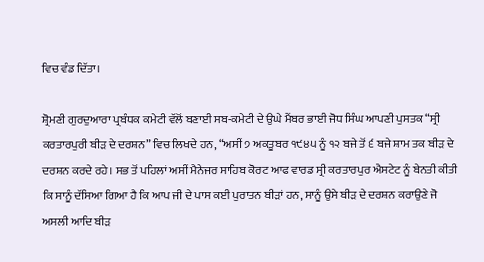ਵਿਚ ਵੰਡ ਦਿੱਤਾ।

ਸ਼੍ਰੋਮਣੀ ਗੁਰਦੁਆਰਾ ਪ੍ਰਬੰਧਕ ਕਮੇਟੀ ਵੱਲੋਂ ਬਣਾਈ ਸਬ-ਕਮੇਟੀ ਦੇ ਉਘੇ ਮੈਂਬਰ ਭਾਈ ਜੋਧ ਸਿੰਘ ਆਪਣੀ ਪੁਸਤਕ “ਸ੍ਰੀ ਕਰਤਾਰਪੁਰੀ ਬੀੜ ਦੇ ਦਰਸ਼ਨ” ਵਿਚ ਲਿਖਦੇ ਹਨ, “ਅਸੀਂ ੭ ਅਕਤੂਬਰ ੧੯੪੫ ਨੂੰ ੧੨ ਬਜੇ ਤੋਂ ੬ ਬਜੇ ਸ਼ਾਮ ਤਕ ਬੀੜ ਦੇ ਦਰਸ਼ਨ ਕਰਦੇ ਰਹੇ। ਸਭ ਤੋਂ ਪਹਿਲਾਂ ਅਸੀਂ ਮੈਨੇਜਰ ਸਾਹਿਬ ਕੋਰਟ ਆਫ ਵਾਰਡ ਸ੍ਰੀ ਕਰਤਾਰਪੁਰ ਐਸਟੇਟ ਨੂੰ ਬੇਨਤੀ ਕੀਤੀ ਕਿ ਸਾਨੂੰ ਦੱਸਿਆ ਗਿਆ ਹੈ ਕਿ ਆਪ ਜੀ ਦੇ ਪਾਸ ਕਈ ਪੁਰਾਤਨ ਬੀੜਾਂ ਹਨ, ਸਾਨੂੰ ਉਸੇ ਬੀੜ ਦੇ ਦਰਸ਼ਨ ਕਰਾਉਣੇ ਜੋ ਅਸਲੀ ਆਦਿ ਬੀੜ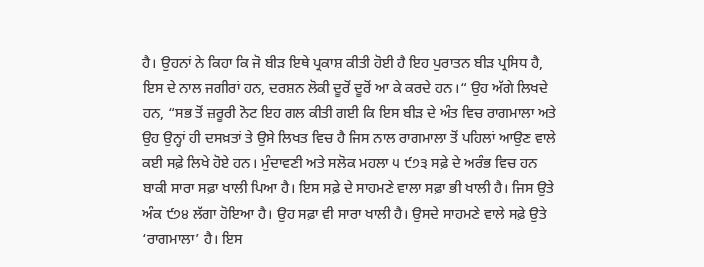ਹੈ। ਉਹਨਾਂ ਨੇ ਕਿਹਾ ਕਿ ਜੋ ਬੀੜ ਇਥੇ ਪ੍ਰਕਾਸ਼ ਕੀਤੀ ਹੋਈ ਹੈ ਇਹ ਪੁਰਾਤਨ ਬੀੜ ਪ੍ਰਸਿਧ ਹੈ, ਇਸ ਦੇ ਨਾਲ ਜਗੀਰਾਂ ਹਨ, ਦਰਸ਼ਨ ਲੋਕੀ ਦੂਰੋਂ ਦੂਰੋਂ ਆ ਕੇ ਕਰਦੇ ਹਨ।“ ਉਹ ਅੱਗੇ ਲਿਖਦੇ ਹਨ, “ਸਭ ਤੋਂ ਜ਼ਰੂਰੀ ਨੋਟ ਇਹ ਗਲ ਕੀਤੀ ਗਈ ਕਿ ਇਸ ਬੀੜ ਦੇ ਅੰਤ ਵਿਚ ਰਾਗਮਾਲਾ ਅਤੇ ਉਹ ਉਨ੍ਹਾਂ ਹੀ ਦਸਖ਼ਤਾਂ ਤੇ ਉਸੇ ਲਿਖਤ ਵਿਚ ਹੈ ਜਿਸ ਨਾਲ ਰਾਗਮਾਲਾ ਤੋਂ ਪਹਿਲਾਂ ਆਉਣ ਵਾਲੇ ਕਈ ਸਫ਼ੇ ਲਿਖੇ ਹੋਏ ਹਨ। ਮੁੰਦਾਵਣੀ ਅਤੇ ਸਲੋਕ ਮਹਲਾ ੫ ੯੭੩ ਸਫ਼ੇ ਦੇ ਅਰੰਭ ਵਿਚ ਹਨ ਬਾਕੀ ਸਾਰਾ ਸਫ਼ਾ ਖਾਲੀ ਪਿਆ ਹੈ। ਇਸ ਸਫ਼ੇ ਦੇ ਸਾਹਮਣੇ ਵਾਲਾ ਸਫ਼ਾ ਭੀ ਖਾਲੀ ਹੈ। ਜਿਸ ਉਤੇ ਅੰਕ ੯੭੪ ਲੱਗਾ ਹੋਇਆ ਹੈ। ਉਹ ਸਫ਼ਾ ਵੀ ਸਾਰਾ ਖਾਲੀ ਹੈ। ਉਸਦੇ ਸਾਹਮਣੇ ਵਾਲੇ ਸਫ਼ੇ ਉਤੇ ‘ਰਾਗਮਾਲਾ’ ਹੈ। ਇਸ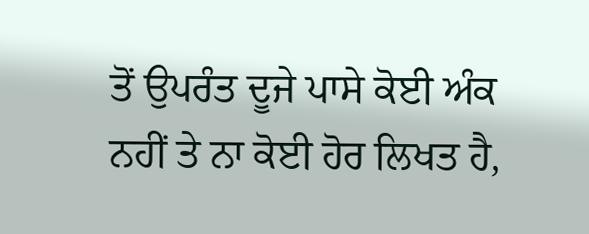ਤੋਂ ਉਪਰੰਤ ਦੂਜੇ ਪਾਸੇ ਕੋਈ ਅੰਕ ਨਹੀਂ ਤੇ ਨਾ ਕੋਈ ਹੋਰ ਲਿਖਤ ਹੈ,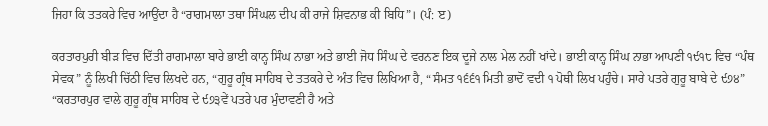ਜਿਹਾ ਕਿ ਤਤਕਰੇ ਵਿਚ ਆਉਂਦਾ ਹੈ “ਰਾਗਮਾਲਾ ਤਥਾ ਸਿੰਘਲ ਦੀਪ ਕੀ ਰਾਜੇ ਸ਼ਿਵਨਾਭ ਕੀ ਬਿਧਿ”। (ਪੰ: ੲ)

ਕਰਤਾਰਪੁਰੀ ਬੀੜ ਵਿਚ ਦਿੱਤੀ ਰਾਗਮਾਲਾ ਬਾਰੇ ਭਾਈ ਕਾਨ੍ਹ ਸਿੰਘ ਨਾਭਾ ਅਤੇ ਭਾਈ ਜੋਧ ਸਿੰਘ ਦੇ ਵਰਨਣ ਇਕ ਦੂਜੇ ਨਾਲ ਮੇਲ ਨਹੀਂ ਖਾਂਦੇ। ਭਾਈ ਕਾਨ੍ਹ ਸਿੰਘ ਨਾਭਾ ਆਪਣੀ ੧੯੧੮ ਵਿਚ “ਪੰਥ ਸੇਵਕ” ਨੂੰ ਲਿਖੀ ਚਿੱਠੀ ਵਿਚ ਲਿਖਦੇ ਹਨ, “ਗੁਰੂ ਗ੍ਰੰਥ ਸਾਹਿਬ ਦੇ ਤਤਕਰੇ ਦੇ ਅੰਤ ਵਿਚ ਲਿਖਿਆ ਹੈ, “ਸੰਮਤ ੧੬੬੧ ਮਿਤੀ ਭਾਦੋਂ ਵਦੀ ੧ ਪੋਥੀ ਲਿਖ ਪਹੁੰਚੇ। ਸਾਰੇ ਪਤਰੇ ਗੁਰੂ ਬਾਬੇ ਦੇ ੯੭੪” “ਕਰਤਾਰਪੁਰ ਵਾਲੇ ਗੁਰੂ ਗ੍ਰੰਥ ਸਾਹਿਬ ਦੇ ੯੭੩ਵੇਂ ਪਤਰੇ ਪਰ ਮੁੰਦਾਵਣੀ ਹੈ ਅਤੇ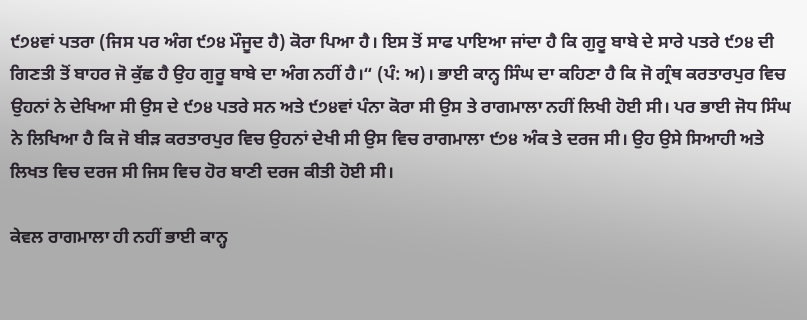੯੭੪ਵਾਂ ਪਤਰਾ (ਜਿਸ ਪਰ ਅੰਗ ੯੭੪ ਮੌਜੂਦ ਹੈ) ਕੋਰਾ ਪਿਆ ਹੈ। ਇਸ ਤੋਂ ਸਾਫ ਪਾਇਆ ਜਾਂਦਾ ਹੈ ਕਿ ਗੁਰੂ ਬਾਬੇ ਦੇ ਸਾਰੇ ਪਤਰੇ ੯੭੪ ਦੀ ਗਿਣਤੀ ਤੋਂ ਬਾਹਰ ਜੋ ਕੁੱਛ ਹੈ ਉਹ ਗੁਰੂ ਬਾਬੇ ਦਾ ਅੰਗ ਨਹੀਂ ਹੈ।“ (ਪੰ: ਅ)। ਭਾਈ ਕਾਨ੍ਹ ਸਿੰਘ ਦਾ ਕਹਿਣਾ ਹੈ ਕਿ ਜੋ ਗ੍ਰੰਥ ਕਰਤਾਰਪੁਰ ਵਿਚ ਉਹਨਾਂ ਨੇ ਦੇਖਿਆ ਸੀ ਉਸ ਦੇ ੯੭੪ ਪਤਰੇ ਸਨ ਅਤੇ ੯੭੪ਵਾਂ ਪੰਨਾ ਕੋਰਾ ਸੀ ਉਸ ਤੇ ਰਾਗਮਾਲਾ ਨਹੀਂ ਲਿਖੀ ਹੋਈ ਸੀ। ਪਰ ਭਾਈ ਜੋਧ ਸਿੰਘ ਨੇ ਲਿਖਿਆ ਹੈ ਕਿ ਜੋ ਬੀੜ ਕਰਤਾਰਪੁਰ ਵਿਚ ਉਹਨਾਂ ਦੇਖੀ ਸੀ ਉਸ ਵਿਚ ਰਾਗਮਾਲਾ ੯੭੪ ਅੰਕ ਤੇ ਦਰਜ ਸੀ। ਉਹ ਉਸੇ ਸਿਆਹੀ ਅਤੇ ਲਿਖਤ ਵਿਚ ਦਰਜ ਸੀ ਜਿਸ ਵਿਚ ਹੋਰ ਬਾਣੀ ਦਰਜ ਕੀਤੀ ਹੋਈ ਸੀ।

ਕੇਵਲ ਰਾਗਮਾਲਾ ਹੀ ਨਹੀਂ ਭਾਈ ਕਾਨ੍ਹ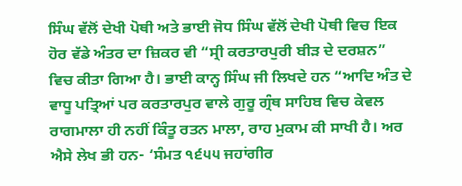ਸਿੰਘ ਵੱਲੋਂ ਦੇਖੀ ਪੋਥੀ ਅਤੇ ਭਾਈ ਜੋਧ ਸਿੰਘ ਵੱਲੋਂ ਦੇਖੀ ਪੋਥੀ ਵਿਚ ਇਕ ਹੋਰ ਵੱਡੇ ਅੰਤਰ ਦਾ ਜ਼ਿਕਰ ਵੀ “ਸ੍ਰੀ ਕਰਤਾਰਪੁਰੀ ਬੀੜ ਦੇ ਦਰਸ਼ਨ” ਵਿਚ ਕੀਤਾ ਗਿਆ ਹੈ। ਭਾਈ ਕਾਨ੍ਹ ਸਿੰਘ ਜੀ ਲਿਖਦੇ ਹਨ “ਆਦਿ ਅੰਤ ਦੇ ਵਾਧੂ ਪਤ੍ਰਿਆਂ ਪਰ ਕਰਤਾਰਪੁਰ ਵਾਲੇ ਗੁਰੂ ਗ੍ਰੰਥ ਸਾਹਿਬ ਵਿਚ ਕੇਵਲ ਰਾਗਮਾਲਾ ਹੀ ਨਹੀਂ ਕਿੰਤੂ ਰਤਨ ਮਾਲਾ, ਰਾਹ ਮੁਕਾਮ ਕੀ ਸਾਖੀ ਹੈ। ਅਰ ਐਸੇ ਲੇਖ ਭੀ ਹਨ- ‘ਸੰਮਤ ੧੬੫੫ ਜਹਾਂਗੀਰ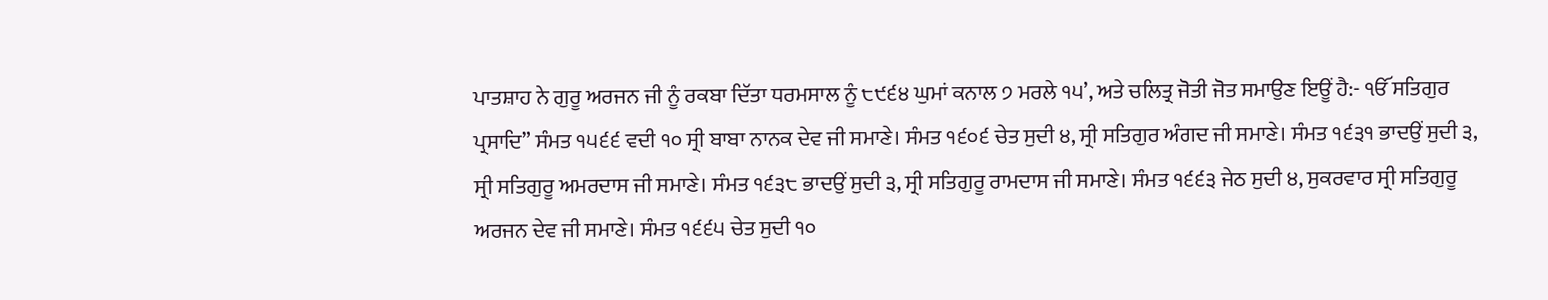ਪਾਤਸ਼ਾਹ ਨੇ ਗੁਰੂ ਅਰਜਨ ਜੀ ਨੂੰ ਰਕਬਾ ਦਿੱਤਾ ਧਰਮਸਾਲ ਨੂੰ ੮੯੬੪ ਘੁਮਾਂ ਕਨਾਲ ੭ ਮਰਲੇ ੧੫’, ਅਤੇ ਚਲਿਤ੍ਰ ਜੋਤੀ ਜੋਤ ਸਮਾਉਣ ਇਊਂ ਹੈ:- ੴ ਸਤਿਗੁਰ ਪ੍ਰਸਾਦਿ” ਸੰਮਤ ੧੫੬੬ ਵਦੀ ੧੦ ਸ੍ਰੀ ਬਾਬਾ ਨਾਨਕ ਦੇਵ ਜੀ ਸਮਾਣੇ। ਸੰਮਤ ੧੬੦੬ ਚੇਤ ਸੁਦੀ ੪, ਸ੍ਰੀ ਸਤਿਗੁਰ ਅੰਗਦ ਜੀ ਸਮਾਣੇ। ਸੰਮਤ ੧੬੩੧ ਭਾਦਉਂ ਸੁਦੀ ੩, ਸ੍ਰੀ ਸਤਿਗੁਰੂ ਅਮਰਦਾਸ ਜੀ ਸਮਾਣੇ। ਸੰਮਤ ੧੬੩੮ ਭਾਦਉਂ ਸੁਦੀ ੩, ਸ੍ਰੀ ਸਤਿਗੁਰੂ ਰਾਮਦਾਸ ਜੀ ਸਮਾਣੇ। ਸੰਮਤ ੧੬੬੩ ਜੇਠ ਸੁਦੀ ੪, ਸੁਕਰਵਾਰ ਸ੍ਰੀ ਸਤਿਗੁਰੂ ਅਰਜਨ ਦੇਵ ਜੀ ਸਮਾਣੇ। ਸੰਮਤ ੧੬੬੫ ਚੇਤ ਸੁਦੀ ੧੦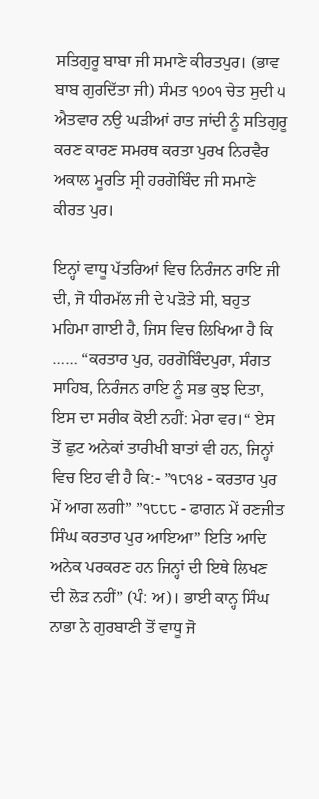ਸਤਿਗੁਰੂ ਬਾਬਾ ਜੀ ਸਮਾਣੇ ਕੀਰਤਪੁਰ। (ਭਾਵ ਬਾਬ ਗੁਰਦਿੱਤਾ ਜੀ) ਸੰਮਤ ੧੭੦੧ ਚੇਤ ਸੁਦੀ ੫ ਐਤਵਾਰ ਨਉ ਘੜੀਆਂ ਰਾਤ ਜਾਂਦੀ ਨੂੰ ਸਤਿਗੁਰੂ ਕਰਣ ਕਾਰਣ ਸਮਰਥ ਕਰਤਾ ਪੁਰਖ ਨਿਰਵੈਰ ਅਕਾਲ ਮੂਰਤਿ ਸ੍ਰੀ ਹਰਗੋਬਿੰਦ ਜੀ ਸਮਾਣੇ ਕੀਰਤ ਪੁਰ।

ਇਨ੍ਹਾਂ ਵਾਧੂ ਪੱਤਰਿਆਂ ਵਿਚ ਨਿਰੰਜਨ ਰਾਇ ਜੀ ਦੀ, ਜੋ ਧੀਰਮੱਲ ਜੀ ਦੇ ਪੜੋਤੇ ਸੀ, ਬਹੁਤ ਮਹਿਮਾ ਗਾਈ ਹੈ, ਜਿਸ ਵਿਚ ਲਿਖਿਆ ਹੈ ਕਿ …… “ਕਰਤਾਰ ਪੁਰ, ਹਰਗੋਬਿੰਦਪੁਰਾ, ਸੰਗਤ ਸਾਹਿਬ, ਨਿਰੰਜਨ ਰਾਇ ਨੂੰ ਸਭ ਕੁਝ ਦਿਤਾ, ਇਸ ਦਾ ਸਰੀਕ ਕੋਈ ਨਹੀਂ: ਮੇਰਾ ਵਰ।“ ਏਸ ਤੋਂ ਛੁਟ ਅਨੇਕਾਂ ਤਾਰੀਖੀ ਬਾਤਾਂ ਵੀ ਹਨ, ਜਿਨ੍ਹਾਂ ਵਿਚ ਇਹ ਵੀ ਹੈ ਕਿ:- ”੧੮੧੪ - ਕਰਤਾਰ ਪੁਰ ਮੇਂ ਆਗ ਲਗੀ” ”੧੮੮੮ - ਫਾਗਨ ਮੇਂ ਰਣਜੀਤ ਸਿੰਘ ਕਰਤਾਰ ਪੁਰ ਆਇਆ” ਇਤਿ ਆਦਿ ਅਨੇਕ ਪਰਕਰਣ ਹਨ ਜਿਨ੍ਹਾਂ ਦੀ ਇਥੇ ਲਿਖਣ ਦੀ ਲੋੜ ਨਹੀਂ” (ਪੰ: ਅ)। ਭਾਈ ਕਾਨ੍ਹ ਸਿੰਘ ਨਾਭਾ ਨੇ ਗੁਰਬਾਣੀ ਤੋਂ ਵਾਧੂ ਜੋ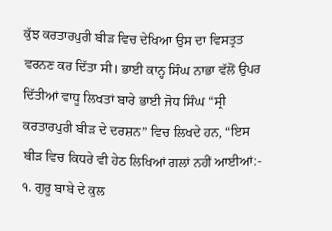ਕੁੱਝ ਕਰਤਾਰਪੁਰੀ ਬੀੜ ਵਿਚ ਦੇਖਿਆ ਉਸ ਦਾ ਵਿਸਤ੍ਰਤ ਵਰਨਣ ਕਰ ਦਿੱਤਾ ਸੀ। ਭਾਈ ਕਾਨ੍ਹ ਸਿੰਘ ਨਾਭਾ ਵੱਲੋਂ ਉਪਰ ਦਿੱਤੀਆਂ ਵਾਧੂ ਲਿਖਤਾਂ ਬਾਰੇ ਭਾਈ ਜੋਧ ਸਿੰਘ “ਸ੍ਰੀ ਕਰਤਾਰਪੁਰੀ ਬੀੜ ਦੇ ਦਰਸ਼ਨ” ਵਿਚ ਲਿਖਦੇ ਹਨ, “ਇਸ ਬੀੜ ਵਿਚ ਕਿਧਰੇ ਵੀ ਹੇਠ ਲਿਖਿਆਂ ਗਲਾਂ ਨਹੀਂ ਆਈਆਂ:- ੧. ਗੁਰੂ ਬਾਬੇ ਦੇ ਕੁਲ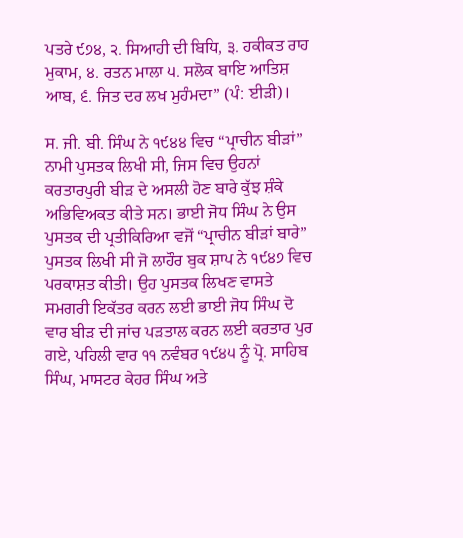ਪਤਰੇ ੯੭੪, ੨. ਸਿਆਹੀ ਦੀ ਬਿਧਿ, ੩. ਹਕੀਕਤ ਰਾਹ ਮੁਕਾਮ, ੪. ਰਤਨ ਮਾਲਾ ੫. ਸਲੋਕ ਬਾਇ ਆਤਿਸ਼ ਆਬ, ੬. ਜਿਤ ਦਰ ਲਖ ਮੁਹੰਮਦਾ” (ਪੰ: ਈੜੀ)।

ਸ. ਜੀ. ਬੀ. ਸਿੰਘ ਨੇ ੧੯੪੪ ਵਿਚ “ਪ੍ਰਾਚੀਨ ਬੀੜਾਂ” ਨਾਮੀ ਪੁਸਤਕ ਲਿਖੀ ਸੀ, ਜਿਸ ਵਿਚ ਉਹਨਾਂ ਕਰਤਾਰਪੁਰੀ ਬੀੜ ਦੇ ਅਸਲੀ ਹੋਣ ਬਾਰੇ ਕੁੱਝ ਸ਼ੰਕੇ ਅਭਿਵਿਅਕਤ ਕੀਤੇ ਸਨ। ਭਾਈ ਜੋਧ ਸਿੰਘ ਨੇ ਉਸ ਪੁਸਤਕ ਦੀ ਪ੍ਰਤੀਕਿਰਿਆ ਵਜੋਂ “ਪ੍ਰਾਚੀਨ ਬੀੜਾਂ ਬਾਰੇ” ਪੁਸਤਕ ਲਿਖੀ ਸੀ ਜੋ ਲਾਹੌਰ ਬੁਕ ਸ਼ਾਪ ਨੇ ੧੯੪੭ ਵਿਚ ਪਰਕਾਸ਼ਤ ਕੀਤੀ। ਉਹ ਪੁਸਤਕ ਲਿਖਣ ਵਾਸਤੇ ਸਮਗਰੀ ਇਕੱਤਰ ਕਰਨ ਲਈ ਭਾਈ ਜੋਧ ਸਿੰਘ ਦੋ ਵਾਰ ਬੀੜ ਦੀ ਜਾਂਚ ਪੜਤਾਲ ਕਰਨ ਲਈ ਕਰਤਾਰ ਪੁਰ ਗਏ, ਪਹਿਲੀ ਵਾਰ ੧੧ ਨਵੰਬਰ ੧੯੪੫ ਨੂੰ ਪ੍ਰੋ. ਸਾਹਿਬ ਸਿੰਘ, ਮਾਸਟਰ ਕੇਹਰ ਸਿੰਘ ਅਤੇ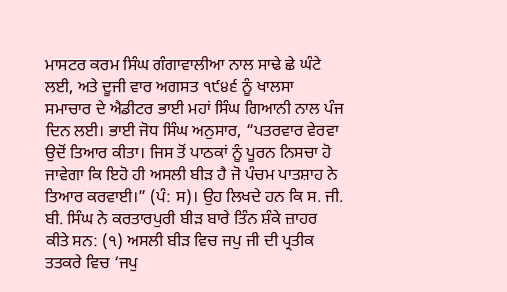ਮਾਸਟਰ ਕਰਮ ਸਿੰਘ ਗੰਗਾਵਾਲੀਆ ਨਾਲ ਸਾਢੇ ਛੇ ਘੰਟੇ ਲਈ, ਅਤੇ ਦੂਜੀ ਵਾਰ ਅਗਸਤ ੧੯੪੬ ਨੂੰ ਖਾਲਸਾ ਸਮਾਚਾਰ ਦੇ ਐਡੀਟਰ ਭਾਈ ਮਹਾਂ ਸਿੰਘ ਗਿਆਨੀ ਨਾਲ ਪੰਜ ਦਿਨ ਲਈ। ਭਾਈ ਜੋਧ ਸਿੰਘ ਅਨੁਸਾਰ, “ਪਤਰਵਾਰ ਵੇਰਵਾ ਉਦੋਂ ਤਿਆਰ ਕੀਤਾ। ਜਿਸ ਤੋਂ ਪਾਠਕਾਂ ਨੂੰ ਪੂਰਨ ਨਿਸਚਾ ਹੋ ਜਾਵੇਗਾ ਕਿ ਇਹੋ ਹੀ ਅਸਲੀ ਬੀੜ ਹੈ ਜੋ ਪੰਚਮ ਪਾਤਸ਼ਾਹ ਨੇ ਤਿਆਰ ਕਰਵਾਈ।” (ਪੰ: ਸ)। ਉਹ ਲਿਖਦੇ ਹਨ ਕਿ ਸ. ਜੀ. ਬੀ. ਸਿੰਘ ਨੇ ਕਰਤਾਰਪੁਰੀ ਬੀੜ ਬਾਰੇ ਤਿੰਨ ਸ਼ੰਕੇ ਜ਼ਾਹਰ ਕੀਤੇ ਸਨ: (੧) ਅਸਲੀ ਬੀੜ ਵਿਚ ਜਪੁ ਜੀ ਦੀ ਪ੍ਰਤੀਕ ਤਤਕਰੇ ਵਿਚ ‘ਜਪੁ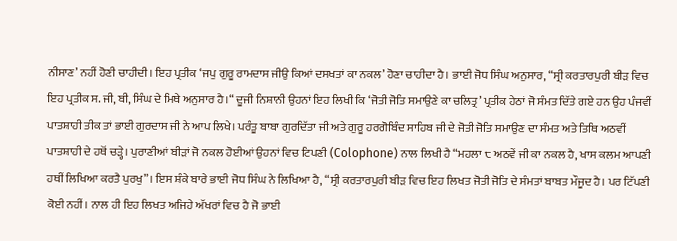ਨੀਸਾਣ’ ਨਹੀਂ ਹੋਣੀ ਚਾਹੀਦੀ। ਇਹ ਪ੍ਰਤੀਕ ‘ਜਪੁ ਗੁਰੂ ਰਾਮਦਾਸ ਜੀਉ ਕਿਆਂ ਦਸਖਤਾਂ ਕਾ ਨਕਲ’ ਹੋਣਾ ਚਾਹੀਦਾ ਹੈ। ਭਾਈ ਜੋਧ ਸਿੰਘ ਅਨੁਸਾਰ, “ਸ੍ਰੀ ਕਰਤਾਰਪੁਰੀ ਬੀੜ ਵਿਚ ਇਹ ਪ੍ਰਤੀਕ ਸ. ਜੀ, ਬੀ, ਸਿੰਘ ਦੇ ਮਿਥੇ ਅਨੁਸਾਰ ਹੈ।“ ਦੂਜੀ ਨਿਸ਼ਾਨੀ ਉਹਨਾਂ ਇਹ ਲਿਖੀ ਕਿ ‘ਜੋਤੀ ਜੋਤਿ ਸਮਾਉਣੇ ਕਾ ਚਲਿਤ੍ਰ’ ਪ੍ਰਤੀਕ ਹੇਠਾਂ ਜੋ ਸੰਮਤ ਦਿੱਤੇ ਗਏ ਹਨ ਉਹ ਪੰਜਵੀਂ ਪਾਤਸ਼ਾਹੀ ਤੀਕ ਤਾਂ ਭਾਈ ਗੁਰਦਾਸ ਜੀ ਨੇ ਆਪ ਲਿਖੇ। ਪਰੰਤੂ ਬਾਬਾ ਗੁਰਦਿੱਤਾ ਜੀ ਅਤੇ ਗੁਰੂ ਹਰਗੋਬਿੰਦ ਸਾਹਿਬ ਜੀ ਦੇ ਜੋਤੀ ਜੋਤਿ ਸਮਾਉਣ ਦਾ ਸੰਮਤ ਅਤੇ ਤਿਥਿ ਅਠਵੀਂ ਪਾਤਸ਼ਾਹੀ ਦੇ ਹਥੋਂ ਚੜ੍ਹੇ। ਪੁਰਾਣੀਆਂ ਬੀੜਾਂ ਜੋ ਨਕਲ ਹੋਈਆਂ ਉਹਨਾਂ ਵਿਚ ਟਿਪਣੀ (Colophone) ਨਾਲ ਲਿਖੀ ਹੈ “ਮਹਲਾ ੮ ਅਠਵੇਂ ਜੀ ਕਾ ਨਕਲ ਹੈ, ਖਾਸ ਕਲਮ ਆਪਣੀ ਹਥੀਂ ਲਿਖਿਆ ਕਰਤੈ ਪੁਰਖੁ”। ਇਸ ਸ਼ੰਕੇ ਬਾਰੇ ਭਾਈ ਜੋਧ ਸਿੰਘ ਨੇ ਲਿਖਿਆ ਹੈ, “ਸ੍ਰੀ ਕਰਤਾਰਪੁਰੀ ਬੀੜ ਵਿਚ ਇਹ ਲਿਖਤ ਜੋਤੀ ਜੋਤਿ ਦੇ ਸੰਮਤਾਂ ਬਾਬਤ ਮੌਜੂਦ ਹੈ। ਪਰ ਟਿੱਪਣੀ ਕੋਈ ਨਹੀਂ। ਨਾਲ ਹੀ ਇਹ ਲਿਖਤ ਅਜਿਹੇ ਅੱਖਰਾਂ ਵਿਚ ਹੈ ਜੋ ਭਾਈ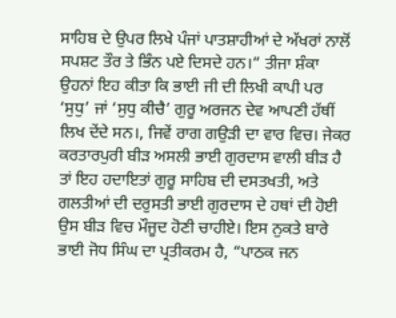ਸਾਹਿਬ ਦੇ ਉਪਰ ਲਿਖੇ ਪੰਜਾਂ ਪਾਤਸ਼ਾਹੀਆਂ ਦੇ ਅੱਖਰਾਂ ਨਾਲੋਂ ਸਪਸ਼ਟ ਤੌਰ ਤੇ ਭਿੰਨ ਪਏ ਦਿਸਦੇ ਹਨ।“ ਤੀਜਾ ਸ਼ੰਕਾ ਉਹਨਾਂ ਇਹ ਕੀਤਾ ਕਿ ਭਾਈ ਜੀ ਦੀ ਲਿਖੀ ਕਾਪੀ ਪਰ ‘ਸੁਧੁ’ ਜਾਂ ‘ਸੁਧੁ ਕੀਚੈ’ ਗੁਰੂ ਅਰਜਨ ਦੇਵ ਆਪਣੀ ਹੱਥੀਂ ਲਿਖ ਦੇਂਦੇ ਸਨ।, ਜਿਵੇਂ ਰਾਗ ਗਉੜੀ ਦਾ ਵਾਰ ਵਿਚ। ਜੇਕਰ ਕਰਤਾਰਪੁਰੀ ਬੀੜ ਅਸਲੀ ਭਾਈ ਗੁਰਦਾਸ ਵਾਲੀ ਬੀੜ ਹੈ ਤਾਂ ਇਹ ਹਦਾਇਤਾਂ ਗੁਰੂ ਸਾਹਿਬ ਦੀ ਦਸਤਖਤੀ, ਅਤੇ ਗਲਤੀਆਂ ਦੀ ਦਰੁਸਤੀ ਭਾਈ ਗੁਰਦਾਸ ਦੇ ਹਥਾਂ ਦੀ ਹੋਈ ਉਸ ਬੀੜ ਵਿਚ ਮੌਜੂਦ ਹੋਣੀ ਚਾਹੀਏ। ਇਸ ਨੁਕਤੇ ਬਾਰੇ ਭਾਈ ਜੋਧ ਸਿੰਘ ਦਾ ਪ੍ਰਤੀਕਰਮ ਹੈ, “ਪਾਠਕ ਜਨ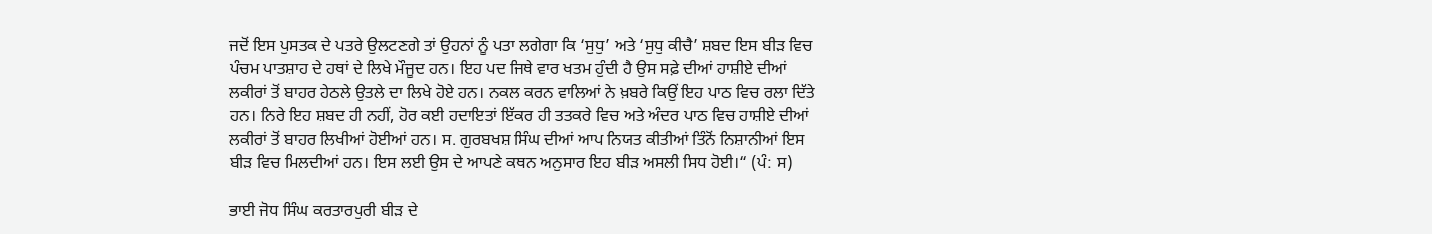ਜਦੋਂ ਇਸ ਪੁਸਤਕ ਦੇ ਪਤਰੇ ਉਲਟਣਗੇ ਤਾਂ ਉਹਨਾਂ ਨੂੰ ਪਤਾ ਲਗੇਗਾ ਕਿ ‘ਸੁਧੁ’ ਅਤੇ ‘ਸੁਧੁ ਕੀਚੈ’ ਸ਼ਬਦ ਇਸ ਬੀੜ ਵਿਚ ਪੰਚਮ ਪਾਤਸ਼ਾਹ ਦੇ ਹਥਾਂ ਦੇ ਲਿਖੇ ਮੌਜੂਦ ਹਨ। ਇਹ ਪਦ ਜਿਥੇ ਵਾਰ ਖਤਮ ਹੁੰਦੀ ਹੈ ਉਸ ਸਫ਼ੇ ਦੀਆਂ ਹਾਸ਼ੀਏ ਦੀਆਂ ਲਕੀਰਾਂ ਤੋਂ ਬਾਹਰ ਹੇਠਲੇ ਉਤਲੇ ਦਾ ਲਿਖੇ ਹੋਏ ਹਨ। ਨਕਲ ਕਰਨ ਵਾਲਿਆਂ ਨੇ ਖ਼ਬਰੇ ਕਿਉਂ ਇਹ ਪਾਠ ਵਿਚ ਰਲਾ ਦਿੱਤੇ ਹਨ। ਨਿਰੇ ਇਹ ਸ਼ਬਦ ਹੀ ਨਹੀਂ, ਹੋਰ ਕਈ ਹਦਾਇਤਾਂ ਇੱਕਰ ਹੀ ਤਤਕਰੇ ਵਿਚ ਅਤੇ ਅੰਦਰ ਪਾਠ ਵਿਚ ਹਾਸ਼ੀਏ ਦੀਆਂ ਲਕੀਰਾਂ ਤੋਂ ਬਾਹਰ ਲਿਖੀਆਂ ਹੋਈਆਂ ਹਨ। ਸ. ਗੁਰਬਖਸ਼ ਸਿੰਘ ਦੀਆਂ ਆਪ ਨਿਯਤ ਕੀਤੀਆਂ ਤਿੰਨੋਂ ਨਿਸ਼ਾਨੀਆਂ ਇਸ ਬੀੜ ਵਿਚ ਮਿਲਦੀਆਂ ਹਨ। ਇਸ ਲਈ ਉਸ ਦੇ ਆਪਣੇ ਕਥਨ ਅਨੁਸਾਰ ਇਹ ਬੀੜ ਅਸਲੀ ਸਿਧ ਹੋਈ।“ (ਪੰ: ਸ)

ਭਾਈ ਜੋਧ ਸਿੰਘ ਕਰਤਾਰਪੁਰੀ ਬੀੜ ਦੇ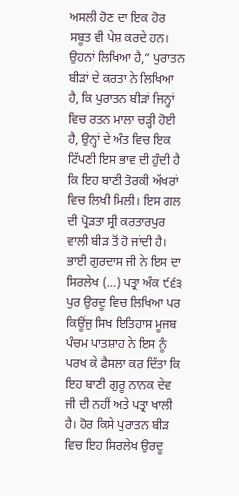ਅਸਲੀ ਹੋਣ ਦਾ ਇਕ ਹੋਰ ਸਬੂਤ ਵੀ ਪੇਸ਼ ਕਰਦੇ ਹਨ। ਉਹਨਾਂ ਲਿਖਿਆ ਹੈ,” ਪੁਰਾਤਨ ਬੀੜਾਂ ਦੇ ਕਰਤਾ ਨੇ ਲਿਖਿਆ ਹੈ, ਕਿ ਪੁਰਾਤਨ ਬੀੜਾਂ ਜਿਨ੍ਹਾਂ ਵਿਚ ਰਤਨ ਮਾਲਾ ਚੜ੍ਹੀ ਹੋਈ ਹੈ, ਉਨ੍ਹਾਂ ਦੇ ਅੰਤ ਵਿਚ ਇਕ ਟਿੱਪਣੀ ਇਸ ਭਾਵ ਦੀ ਹੁੰਦੀ ਹੈ ਕਿ ਇਹ ਬਾਣੀ ਤੋਰਕੀ ਅੱਖਰਾਂ ਵਿਚ ਲਿਖੀ ਮਿਲੀ। ਇਸ ਗਲ ਦੀ ਪ੍ਰੋੜਤਾ ਸ੍ਰੀ ਕਰਤਾਰਪੁਰ ਵਾਲੀ ਬੀੜ ਤੋਂ ਹੋ ਜਾਂਦੀ ਹੈ। ਭਾਈ ਗੁਰਦਾਸ ਜੀ ਨੇ ਇਸ ਦਾ ਸਿਰਲੇਖ (…) ਪਤ੍ਰਾ ਅੰਕ ੯੬੩ ਪੁਰ ਉਰਦੂ ਵਿਚ ਲਿਖਿਆ ਪਰ ਕਿਊਂਜੁ ਸਿਖ ਇਤਿਹਾਸ ਮੂਜਬ ਪੰਚਮ ਪਾਤਸ਼ਾਹ ਨੇ ਇਸ ਨੂੰ ਪਰਖ ਕੇ ਫੈਸਲਾ ਕਰ ਦਿੱਤਾ ਕਿ ਇਹ ਬਾਣੀ ਗੁਰੂ ਨਾਨਕ ਦੇਵ ਜੀ ਦੀ ਨਹੀਂ ਅਤੇ ਪਤ੍ਰਾ ਖਾਲੀ ਹੈ। ਹੋਰ ਕਿਸੇ ਪੁਰਾਤਨ ਬੀੜ ਵਿਚ ਇਹ ਸਿਰਲੇਖ ਉਰਦੂ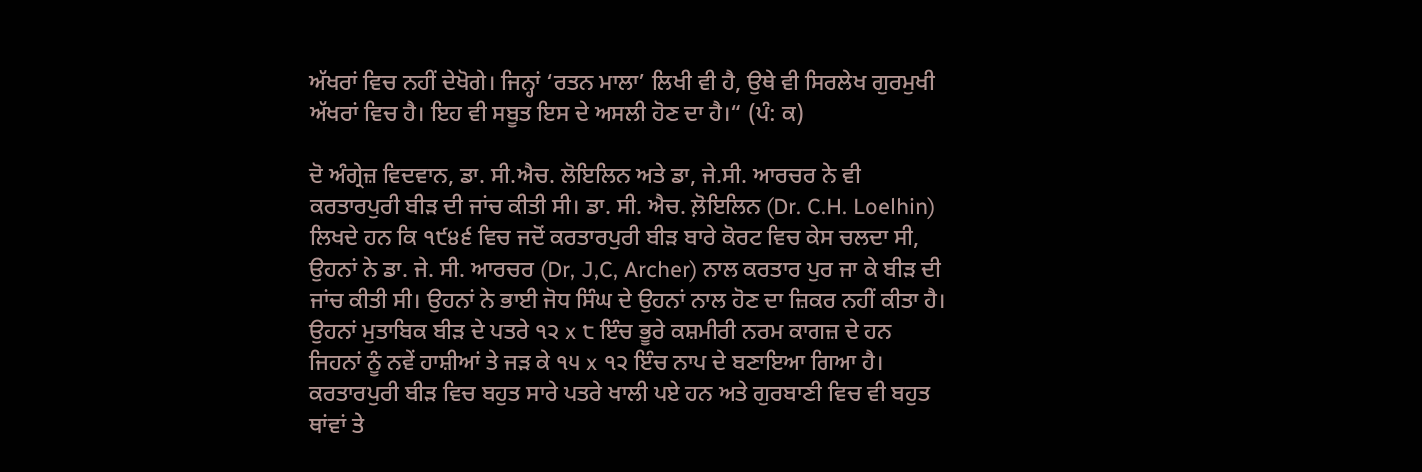ਅੱਖਰਾਂ ਵਿਚ ਨਹੀਂ ਦੇਖੋਗੇ। ਜਿਨ੍ਹਾਂ ‘ਰਤਨ ਮਾਲਾ’ ਲਿਖੀ ਵੀ ਹੈ, ਉਥੇ ਵੀ ਸਿਰਲੇਖ ਗੁਰਮੁਖੀ ਅੱਖਰਾਂ ਵਿਚ ਹੈ। ਇਹ ਵੀ ਸਬੂਤ ਇਸ ਦੇ ਅਸਲੀ ਹੋਣ ਦਾ ਹੈ।“ (ਪੰ: ਕ)

ਦੋ ਅੰਗ੍ਰੇਜ਼ ਵਿਦਵਾਨ, ਡਾ. ਸੀ.ਐਚ. ਲੋਇਲਿਨ ਅਤੇ ਡਾ, ਜੇ.ਸੀ. ਆਰਚਰ ਨੇ ਵੀ ਕਰਤਾਰਪੁਰੀ ਬੀੜ ਦੀ ਜਾਂਚ ਕੀਤੀ ਸੀ। ਡਾ. ਸੀ. ਐਚ. ਲ਼ੋਇਲਿਨ (Dr. C.H. Loelhin) ਲਿਖਦੇ ਹਨ ਕਿ ੧੯੪੬ ਵਿਚ ਜਦੋਂ ਕਰਤਾਰਪੁਰੀ ਬੀੜ ਬਾਰੇ ਕੋਰਟ ਵਿਚ ਕੇਸ ਚਲਦਾ ਸੀ, ਉਹਨਾਂ ਨੇ ਡਾ. ਜੇ. ਸੀ. ਆਰਚਰ (Dr, J,C, Archer) ਨਾਲ ਕਰਤਾਰ ਪੁਰ ਜਾ ਕੇ ਬੀੜ ਦੀ ਜਾਂਚ ਕੀਤੀ ਸੀ। ਉਹਨਾਂ ਨੇ ਭਾਈ ਜੋਧ ਸਿੰਘ ਦੇ ਉਹਨਾਂ ਨਾਲ ਹੋਣ ਦਾ ਜ਼ਿਕਰ ਨਹੀਂ ਕੀਤਾ ਹੈ। ਉਹਨਾਂ ਮੁਤਾਬਿਕ ਬੀੜ ਦੇ ਪਤਰੇ ੧੨ x ੮ ਇੰਚ ਭੂਰੇ ਕਸ਼ਮੀਰੀ ਨਰਮ ਕਾਗਜ਼ ਦੇ ਹਨ ਜਿਹਨਾਂ ਨੂੰ ਨਵੇਂ ਹਾਸ਼ੀਆਂ ਤੇ ਜੜ ਕੇ ੧੫ x ੧੨ ਇੰਚ ਨਾਪ ਦੇ ਬਣਾਇਆ ਗਿਆ ਹੈ। ਕਰਤਾਰਪੁਰੀ ਬੀੜ ਵਿਚ ਬਹੁਤ ਸਾਰੇ ਪਤਰੇ ਖਾਲੀ ਪਏ ਹਨ ਅਤੇ ਗੁਰਬਾਣੀ ਵਿਚ ਵੀ ਬਹੁਤ ਥਾਂਵਾਂ ਤੇ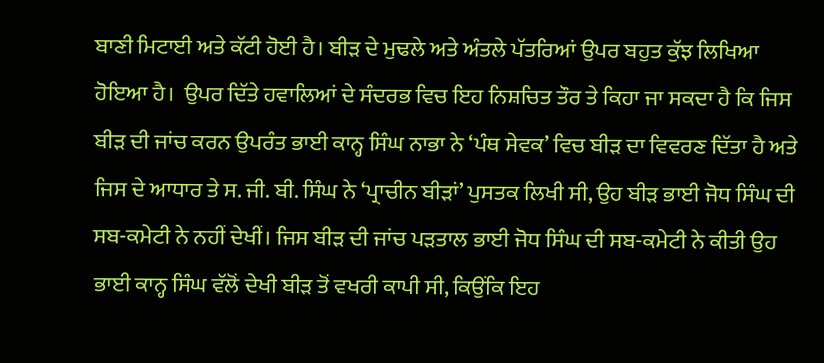ਬਾਣੀ ਮਿਟਾਈ ਅਤੇ ਕੱਟੀ ਹੋਈ ਹੈ। ਬੀੜ ਦੇ ਮੁਢਲੇ ਅਤੇ ਅੰਤਲੇ ਪੱਤਰਿਆਂ ਉਪਰ ਬਹੁਤ ਕੁੱਝ ਲਿਖਿਆ ਹੋਇਆ ਹੈ।  ਉਪਰ ਦਿੱਤੇ ਹਵਾਲਿਆਂ ਦੇ ਸੰਦਰਭ ਵਿਚ ਇਹ ਨਿਸ਼ਚਿਤ ਤੌਰ ਤੇ ਕਿਹਾ ਜਾ ਸਕਦਾ ਹੈ ਕਿ ਜਿਸ ਬੀੜ ਦੀ ਜਾਂਚ ਕਰਨ ਉਪਰੰਤ ਭਾਈ ਕਾਨ੍ਹ ਸਿੰਘ ਨਾਭਾ ਨੇ ‘ਪੰਥ ਸੇਵਕ’ ਵਿਚ ਬੀੜ ਦਾ ਵਿਵਰਣ ਦਿੱਤਾ ਹੈ ਅਤੇ ਜਿਸ ਦੇ ਆਧਾਰ ਤੇ ਸ. ਜੀ. ਬੀ. ਸਿੰਘ ਨੇ ‘ਪ੍ਰਾਚੀਨ ਬੀੜਾਂ’ ਪੁਸਤਕ ਲਿਖੀ ਸੀ, ਉਹ ਬੀੜ ਭਾਈ ਜੋਧ ਸਿੰਘ ਦੀ ਸਬ-ਕਮੇਟੀ ਨੇ ਨਹੀਂ ਦੇਖੀਂ। ਜਿਸ ਬੀੜ ਦੀ ਜਾਂਚ ਪੜਤਾਲ ਭਾਈ ਜੋਧ ਸਿੰਘ ਦੀ ਸਬ-ਕਮੇਟੀ ਨੇ ਕੀਤੀ ਉਹ ਭਾਈ ਕਾਨ੍ਹ ਸਿੰਘ ਵੱਲੋਂ ਦੇਖੀ ਬੀੜ ਤੋਂ ਵਖਰੀ ਕਾਪੀ ਸੀ, ਕਿਉਂਕਿ ਇਹ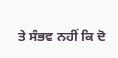ਤੇ ਸੰਭਵ ਨਹੀਂ ਕਿ ਦੋ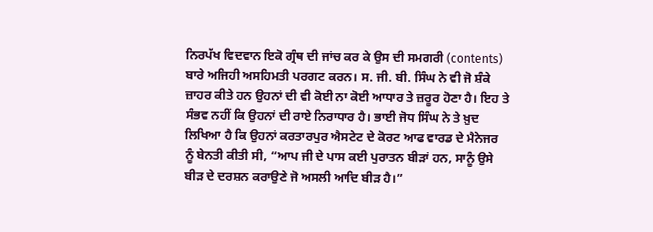ਨਿਰਪੱਖ ਵਿਦਵਾਨ ਇਕੋ ਗ੍ਰੰਥ ਦੀ ਜਾਂਚ ਕਰ ਕੇ ਉਸ ਦੀ ਸਮਗਰੀ (contents) ਬਾਰੇ ਅਜਿਹੀ ਅਸਹਿਮਤੀ ਪਰਗਟ ਕਰਨ। ਸ. ਜੀ. ਬੀ. ਸਿੰਘ ਨੇ ਵੀ ਜੋ ਸ਼ੰਕੇ ਜ਼ਾਹਰ ਕੀਤੇ ਹਨ ਉਹਨਾਂ ਦੀ ਵੀ ਕੋਈ ਨਾ ਕੋਈ ਆਧਾਰ ਤੇ ਜ਼ਰੂਰ ਹੋਣਾ ਹੈ। ਇਹ ਤੇ ਸੰਭਵ ਨਹੀਂ ਕਿ ਉਹਨਾਂ ਦੀ ਰਾਏ ਨਿਰਾਧਾਰ ਹੈ। ਭਾਈ ਜੋਧ ਸਿੰਘ ਨੇ ਤੇ ਖ਼ੁਦ ਲਿਖਿਆ ਹੈ ਕਿ ਉਹਨਾਂ ਕਰਤਾਰਪੁਰ ਐਸਟੇਟ ਦੇ ਕੋਰਟ ਆਫ ਵਾਰਡ ਦੇ ਮੈਨੇਜਰ ਨੂੰ ਬੇਨਤੀ ਕੀਤੀ ਸੀ, “ਆਪ ਜੀ ਦੇ ਪਾਸ ਕਈ ਪੁਰਾਤਨ ਬੀੜਾਂ ਹਨ, ਸਾਨੂੰ ਉਸੇ ਬੀੜ ਦੇ ਦਰਸ਼ਨ ਕਰਾਉਣੇ ਜੋ ਅਸਲੀ ਆਦਿ ਬੀੜ ਹੈ।”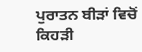ਪੁਰਾਤਨ ਬੀੜਾਂ ਵਿਚੋਂ ਕਿਹੜੀ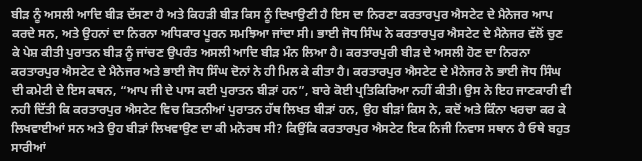ਬੀੜ ਨੂੰ ਅਸਲੀ ਆਦਿ ਬੀੜ ਦੱਸਣਾ ਹੈ ਅਤੇ ਕਿਹੜੀ ਬੀੜ ਕਿਸ ਨੂੰ ਦਿਖਾਉਣੀ ਹੈ ਇਸ ਦਾ ਨਿਰਣਾ ਕਰਤਾਰਪੁਰ ਐਸਟੇਟ ਦੇ ਮੈਨੇਜਰ ਆਪ ਕਰਦੇ ਸਨ, ਅਤੇ ਉਹਨਾਂ ਦਾ ਨਿਰਨਾ ਅਧਿਕਾਰ ਪੂਰਨ ਸਮਝਿਆ ਜਾਂਦਾ ਸੀ। ਭਾਈ ਜੋਧ ਸਿੰਘ ਨੇ ਕਰਤਾਰਪੁਰ ਐਸਟੇਟ ਦੇ ਮੈਨੇਜਰ ਵੱਲੋਂ ਚੁਣ ਕੇ ਪੇਸ਼ ਕੀਤੀ ਪੁਰਾਤਨ ਬੀੜ ਨੂੰ ਜਾਂਚਣ ਉਪਰੰਤ ਅਸਲੀ ਆਦਿ ਬੀੜ ਮੰਨ ਲਿਆ ਹੈ। ਕਰਤਾਰਪੁਰੀ ਬੀੜ ਦੇ ਅਸਲੀ ਹੋਣ ਦਾ ਨਿਰਨਾ ਕਰਤਾਰਪੁਰ ਐਸਟੇਟ ਦੇ ਮੈਨੇਜਰ ਅਤੇ ਭਾਈ ਜੋਧ ਸਿੰਘ ਦੋਨਾਂ ਨੇ ਹੀ ਮਿਲ ਕੇ ਕੀਤਾ ਹੈ। ਕਰਤਾਰਪੁਰ ਐਸਟੇਟ ਦੇ ਮੈਨੇਜਰ ਨੇ ਭਾਈ ਜੋਧ ਸਿੰਘ ਦੀ ਕਮੇਟੀ ਦੇ ਇਸ ਕਥਨ, “ਆਪ ਜੀ ਦੇ ਪਾਸ ਕਈ ਪੁਰਾਤਨ ਬੀੜਾਂ ਹਨ”, ਬਾਰੇ ਕੋਈ ਪ੍ਰਤਿਕਿਰਿਆ ਨਹੀਂ ਕੀਤੀ। ਉਸ ਨੇ ਇਹ ਜਾਣਕਾਰੀ ਵੀ ਨਹੀ ਦਿੱਤੀ ਕਿ ਕਰਤਾਰਪੁਰ ਐਸਟੇਟ ਵਿਚ ਕਿਤਨੀਆਂ ਪੁਰਾਤਨ ਹੱਥ ਲਿਖਤ ਬੀੜਾਂ ਹਨ, ਉਹ ਬੀੜਾਂ ਕਿਸ ਨੇ, ਕਦੋਂ ਅਤੇ ਕਿੰਨਾ ਖਰਚਾ ਕਰ ਕੇ ਲਿਖਵਾਈਆਂ ਸਨ ਅਤੇ ਉਹ ਬੀੜਾਂ ਲਿਖਵਾਉਣ ਦਾ ਕੀ ਮਨੋਰਥ ਸੀ? ਕਿਉਂਕਿ ਕਰਤਾਰਪੁਰ ਐਸਟੇਟ ਇਕ ਨਿਜੀ ਨਿਵਾਸ ਸਥਾਨ ਹੈ ਓਥੇ ਬਹੁਤ ਸਾਰੀਆਂ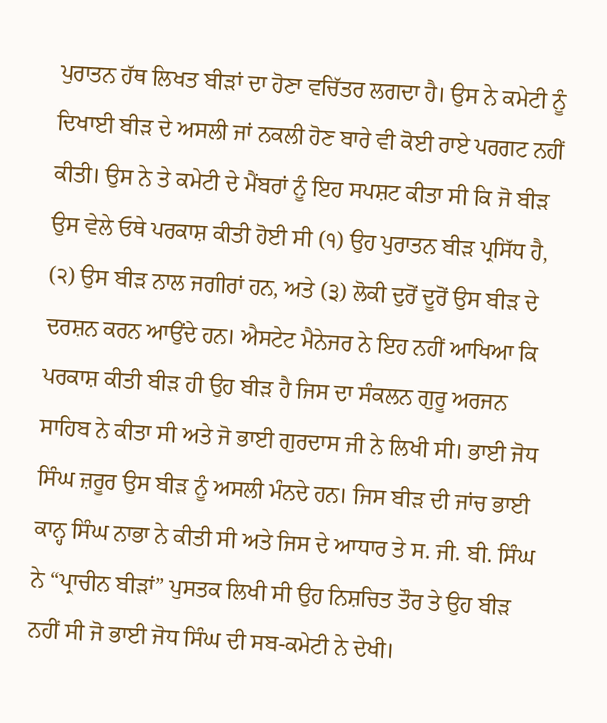ਪੁਰਾਤਨ ਹੱਥ ਲਿਖਤ ਬੀੜਾਂ ਦਾ ਹੋਣਾ ਵਚਿੱਤਰ ਲਗਦਾ ਹੈ। ਉਸ ਨੇ ਕਮੇਟੀ ਨੂੰ ਦਿਖਾਈ ਬੀੜ ਦੇ ਅਸਲੀ ਜਾਂ ਨਕਲੀ ਹੋਣ ਬਾਰੇ ਵੀ ਕੋਈ ਰਾਏ ਪਰਗਟ ਨਹੀਂ ਕੀਤੀ। ਉਸ ਨੇ ਤੇ ਕਮੇਟੀ ਦੇ ਮੈਂਬਰਾਂ ਨੂੰ ਇਹ ਸਪਸ਼ਟ ਕੀਤਾ ਸੀ ਕਿ ਜੋ ਬੀੜ ਉਸ ਵੇਲੇ ਓਥੇ ਪਰਕਾਸ਼ ਕੀਤੀ ਹੋਈ ਸੀ (੧) ਉਹ ਪੁਰਾਤਨ ਬੀੜ ਪ੍ਰਸਿੱਧ ਹੈ, (੨) ਉਸ ਬੀੜ ਨਾਲ ਜਗੀਰਾਂ ਹਨ, ਅਤੇ (੩) ਲੋਕੀ ਦੁਰੋਂ ਦੂਰੋਂ ਉਸ ਬੀੜ ਦੇ ਦਰਸ਼ਨ ਕਰਨ ਆਉਂਦੇ ਹਨ। ਐਸਟੇਟ ਮੈਨੇਜਰ ਨੇ ਇਹ ਨਹੀਂ ਆਖਿਆ ਕਿ ਪਰਕਾਸ਼ ਕੀਤੀ ਬੀੜ ਹੀ ਉਹ ਬੀੜ ਹੈ ਜਿਸ ਦਾ ਸੰਕਲਨ ਗੁਰੂ ਅਰਜਨ ਸਾਹਿਬ ਨੇ ਕੀਤਾ ਸੀ ਅਤੇ ਜੋ ਭਾਈ ਗੁਰਦਾਸ ਜੀ ਨੇ ਲਿਖੀ ਸੀ। ਭਾਈ ਜੋਧ ਸਿੰਘ ਜ਼ਰੂਰ ਉਸ ਬੀੜ ਨੂੰ ਅਸਲੀ ਮੰਨਦੇ ਹਨ। ਜਿਸ ਬੀੜ ਦੀ ਜਾਂਚ ਭਾਈ ਕਾਨ੍ਹ ਸਿੰਘ ਨਾਭਾ ਨੇ ਕੀਤੀ ਸੀ ਅਤੇ ਜਿਸ ਦੇ ਆਧਾਰ ਤੇ ਸ. ਜੀ. ਬੀ. ਸਿੰਘ ਨੇ “ਪ੍ਰਾਚੀਨ ਬੀੜਾਂ” ਪੁਸਤਕ ਲਿਖੀ ਸੀ ਉਹ ਨਿਸ਼ਚਿਤ ਤੌਰ ਤੇ ਉਹ ਬੀੜ ਨਹੀਂ ਸੀ ਜੋ ਭਾਈ ਜੋਧ ਸਿੰਘ ਦੀ ਸਬ-ਕਮੇਟੀ ਨੇ ਦੇਖੀ।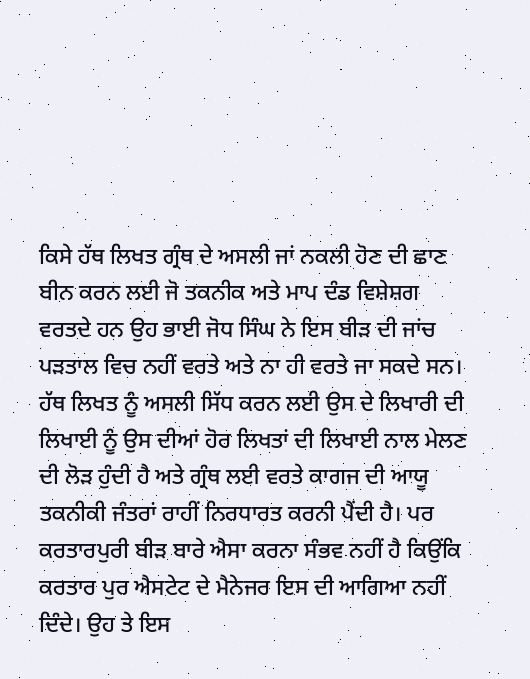ਕਿਸੇ ਹੱਥ ਲਿਖਤ ਗ੍ਰੰਥ ਦੇ ਅਸਲੀ ਜਾਂ ਨਕਲੀ ਹੋਣ ਦੀ ਛਾਣ ਬੀਨ ਕਰਨ ਲਈ ਜੋ ਤਕਨੀਕ ਅਤੇ ਮਾਪ ਦੰਡ ਵਿਸ਼ੇਸ਼ਗ ਵਰਤਦੇ ਹਨ ਉਹ ਭਾਈ ਜੋਧ ਸਿੰਘ ਨੇ ਇਸ ਬੀੜ ਦੀ ਜਾਂਚ ਪੜਤਾਲ ਵਿਚ ਨਹੀਂ ਵਰਤੇ ਅਤੇ ਨਾ ਹੀ ਵਰਤੇ ਜਾ ਸਕਦੇ ਸਨ। ਹੱਥ ਲਿਖਤ ਨੂੰ ਅਸਲੀ ਸਿੱਧ ਕਰਨ ਲਈ ਉਸ ਦੇ ਲਿਖਾਰੀ ਦੀ ਲਿਖਾਈ ਨੂੰ ਉਸ ਦੀਆਂ ਹੋਰ ਲਿਖਤਾਂ ਦੀ ਲਿਖਾਈ ਨਾਲ ਮੇਲਣ ਦੀ ਲੋੜ ਹੁੰਦੀ ਹੈ ਅਤੇ ਗ੍ਰੰਥ ਲਈ ਵਰਤੇ ਕਾਗਜ ਦੀ ਆਯੂ ਤਕਨੀਕੀ ਜੰਤਰਾਂ ਰਾਹੀਂ ਨਿਰਧਾਰਤ ਕਰਨੀ ਪੈਂਦੀ ਹੈ। ਪਰ ਕਰਤਾਰਪੁਰੀ ਬੀੜ ਬਾਰੇ ਐਸਾ ਕਰਨਾ ਸੰਭਵ ਨਹੀਂ ਹੈ ਕਿਉਂਕਿ ਕਰਤਾਰ ਪੁਰ ਐਸਟੇਟ ਦੇ ਮੈਨੇਜਰ ਇਸ ਦੀ ਆਗਿਆ ਨਹੀਂ ਦਿੰਦੇ। ਉਹ ਤੇ ਇਸ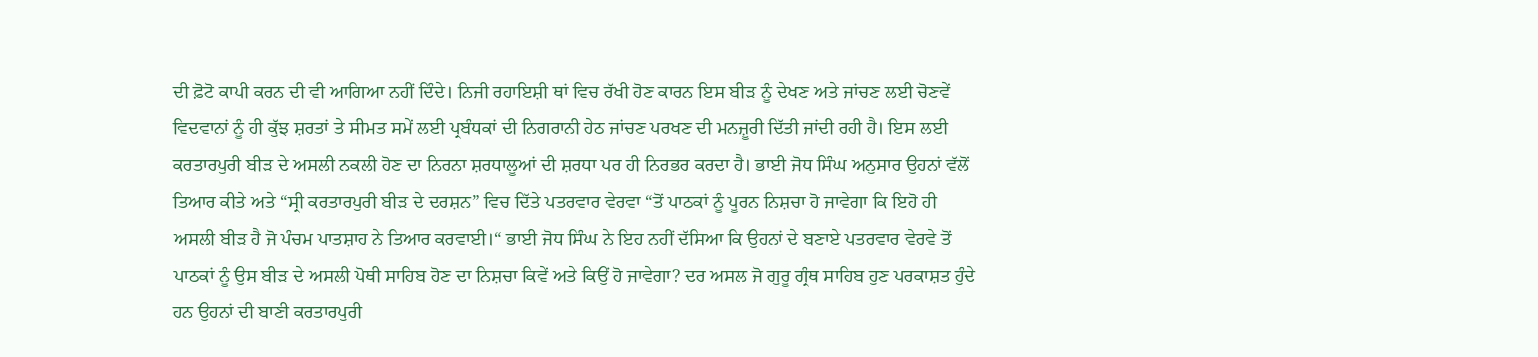ਦੀ ਫ਼ੋਟੋ ਕਾਪੀ ਕਰਨ ਦੀ ਵੀ ਆਗਿਆ ਨਹੀਂ ਦਿੰਦੇ। ਨਿਜੀ ਰਹਾਇਸ਼ੀ ਥਾਂ ਵਿਚ ਰੱਖੀ ਹੋਣ ਕਾਰਨ ਇਸ ਬੀੜ ਨੂੰ ਦੇਖਣ ਅਤੇ ਜਾਂਚਣ ਲਈ ਚੋਣਵੇਂ ਵਿਦਵਾਨਾਂ ਨੂੰ ਹੀ ਕੁੱਝ ਸ਼ਰਤਾਂ ਤੇ ਸੀਮਤ ਸਮੇਂ ਲਈ ਪ੍ਰਬੰਧਕਾਂ ਦੀ ਨਿਗਰਾਨੀ ਹੇਠ ਜਾਂਚਣ ਪਰਖਣ ਦੀ ਮਨਜ਼ੂਰੀ ਦਿੱਤੀ ਜਾਂਦੀ ਰਹੀ ਹੈ। ਇਸ ਲਈ ਕਰਤਾਰਪੁਰੀ ਬੀੜ ਦੇ ਅਸਲੀ ਨਕਲੀ ਹੋਣ ਦਾ ਨਿਰਨਾ ਸ਼ਰਧਾਲੂਆਂ ਦੀ ਸ਼ਰਧਾ ਪਰ ਹੀ ਨਿਰਭਰ ਕਰਦਾ ਹੈ। ਭਾਈ ਜੋਧ ਸਿੰਘ ਅਨੁਸਾਰ ਉਹਨਾਂ ਵੱਲੋਂ ਤਿਆਰ ਕੀਤੇ ਅਤੇ “ਸ੍ਰੀ ਕਰਤਾਰਪੁਰੀ ਬੀੜ ਦੇ ਦਰਸ਼ਨ” ਵਿਚ ਦਿੱਤੇ ਪਤਰਵਾਰ ਵੇਰਵਾ “ਤੋਂ ਪਾਠਕਾਂ ਨੂੰ ਪੂਰਨ ਨਿਸ਼ਚਾ ਹੋ ਜਾਵੇਗਾ ਕਿ ਇਹੋ ਹੀ ਅਸਲੀ ਬੀੜ ਹੈ ਜੋ ਪੰਚਮ ਪਾਤਸ਼ਾਹ ਨੇ ਤਿਆਰ ਕਰਵਾਈ।“ ਭਾਈ ਜੋਧ ਸਿੰਘ ਨੇ ਇਹ ਨਹੀਂ ਦੱਸਿਆ ਕਿ ਉਹਨਾਂ ਦੇ ਬਣਾਏ ਪਤਰਵਾਰ ਵੇਰਵੇ ਤੋਂ ਪਾਠਕਾਂ ਨੂੰ ਉਸ ਬੀੜ ਦੇ ਅਸਲੀ ਪੋਥੀ ਸਾਹਿਬ ਹੋਣ ਦਾ ਨਿਸ਼ਚਾ ਕਿਵੇਂ ਅਤੇ ਕਿਉਂ ਹੋ ਜਾਵੇਗਾ? ਦਰ ਅਸਲ ਜੋ ਗੁਰੂ ਗ੍ਰੰਥ ਸਾਹਿਬ ਹੁਣ ਪਰਕਾਸ਼ਤ ਹੁੰਦੇ ਹਨ ਉਹਨਾਂ ਦੀ ਬਾਣੀ ਕਰਤਾਰਪੁਰੀ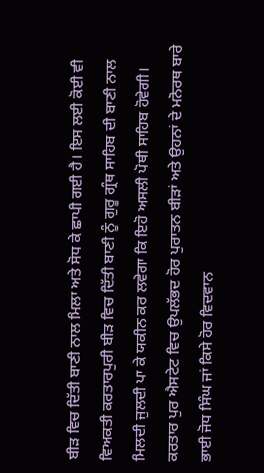ਬੀੜ ਵਿਚ ਦਿੱਤੀ ਬਾਣੀ ਨਾਲ ਮਿਲਾ ਅਤੇ ਸੋਧ ਕੇ ਛਾਪੀ ਗਈ ਹੈ। ਇਸ ਲਈ ਕੋਈ ਵੀ ਵਿਅਕਤੀ ਕਰਤਾਰਪੁਰੀ ਬੀੜ ਵਿਚ ਦਿੱਤੀ ਬਾਣੀ ਨੂੰ ਗੁਰੂ ਗ੍ਰੰਥ ਸਾਹਿਬ ਦੀ ਬਾਣੀ ਨਾਲ ਮਿਲਦੀ ਜੁਲਦੀ ਪਾ ਕੇ ਯਕੀਨ ਕਰ ਲਵੇਗਾ ਕਿ ਇਹੋ ਅਸਲੀ ਪੋਥੀ ਸਾਹਿਬ ਹੋਵੇਗੀ। ਕਰਤਾਰ ਪੁਰ ਐਸਟੇਟ ਵਿਚ ਉਪਲੱਭਦ ਹੋਰ ਪੁਰਾਤਨ ਬੀੜਾਂ ਅਤੇ ਉਹਨਾਂ ਦੇ ਮਨੋਰਥ ਬਾਰੇ ਭਾਈ ਜੋਧ ਸਿੰਘ ਜਾਂ ਕਿਸੇ ਹੋਰ ਵਿਦਵਾਨ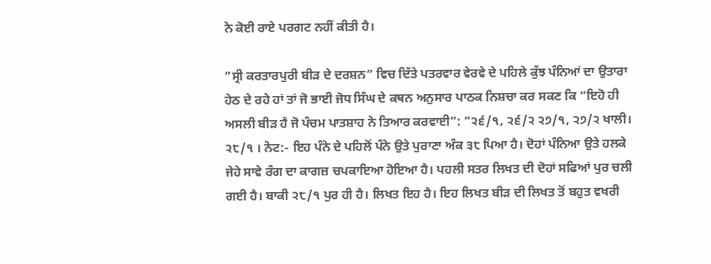ਨੇ ਕੋਈ ਰਾਏ ਪਰਗਟ ਨਹੀਂ ਕੀਤੀ ਹੈ।

”ਸ੍ਰੀ ਕਰਤਾਰਪੁਰੀ ਬੀੜ ਦੇ ਦਰਸ਼ਨ” ਵਿਚ ਦਿੱਤੇ ਪਤਰਵਾਰ ਵੇਰਵੇ ਦੇ ਪਹਿਲੇ ਕੁੱਝ ਪੰਨਿਆਂ ਦਾ ਉਤਾਰਾ ਹੇਠ ਦੇ ਰਹੇ ਹਾਂ ਤਾਂ ਜੋ ਭਾਈ ਜੋਧ ਸਿੰਘ ਦੇ ਕਥਨ ਅਨੁਸਾਰ ਪਾਠਕ ਨਿਸ਼ਚਾ ਕਰ ਸਕਣ ਕਿ “ਇਹੋ ਹੀ ਅਸਲੀ ਬੀੜ ਹੈ ਜੋ ਪੰਚਮ ਪਾਤਸ਼ਾਹ ਨੇ ਤਿਆਰ ਕਰਵਾਈ”: ”੨੬/੧, ੨੬/੨ ੨੭/੧, ੨੭/੨ ਖਾਲੀ। ੨੮/੧ । ਨੋਟ:- ਇਹ ਪੰਨੇ ਦੇ ਪਹਿਲੋਂ ਪੰਨੇ ਉਤੇ ਪੁਰਾਣਾ ਅੰਕ ੩੮ ਪਿਆ ਹੈ। ਦੋਹਾਂ ਪੰਨਿਆ ਉਤੇ ਹਲਕੇ ਜੇਹੇ ਸਾਵੇ ਰੰਗ ਦਾ ਕਾਗਜ਼ ਚਪਕਾਇਆ ਹੋਇਆ ਹੈ। ਪਹਲੀ ਸਤਰ ਲਿਖਤ ਦੀ ਦੋਹਾਂ ਸਫਿਆਂ ਪੁਰ ਚਲੀ ਗਈ ਹੈ। ਬਾਕੀ ੨੮/੧ ਪੁਰ ਹੀ ਹੈ। ਲਿਖਤ ਇਹ ਹੈ। ਇਹ ਲਿਖਤ ਬੀੜ ਦੀ ਲਿਖਤ ਤੋਂ ਬਹੁਤ ਵਖਰੀ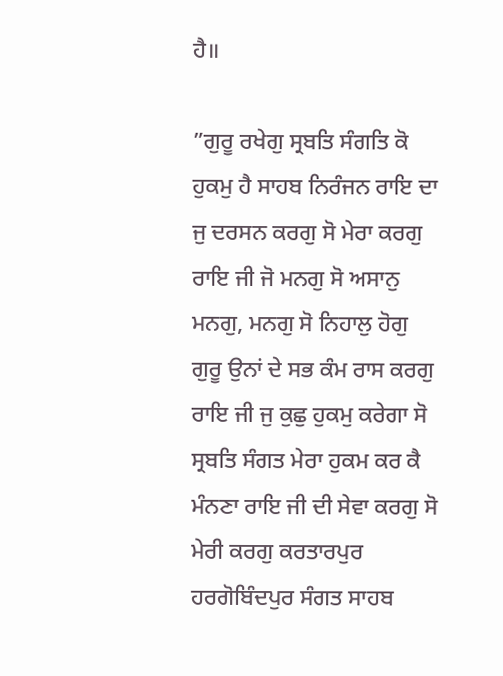ਹੈ॥

”ਗੁਰੂ ਰਖੇਗੁ ਸ੍ਰਬਤਿ ਸੰਗਤਿ ਕੋ ਹੁਕਮੁ ਹੈ ਸਾਹਬ ਨਿਰੰਜਨ ਰਾਇ ਦਾ ਜੁ ਦਰਸਨ ਕਰਗੁ ਸੋ ਮੇਰਾ ਕਰਗੁ ਰਾਇ ਜੀ ਜੋ ਮਨਗੁ ਸੋ ਅਸਾਨੁ ਮਨਗੁ, ਮਨਗੁ ਸੋ ਨਿਹਾਲੁ ਹੋਗੁ ਗੁਰੂ ਉਨਾਂ ਦੇ ਸਭ ਕੰਮ ਰਾਸ ਕਰਗੁ ਰਾਇ ਜੀ ਜੁ ਕੁਛੁ ਹੁਕਮੁ ਕਰੇਗਾ ਸੋ ਸ੍ਰਬਤਿ ਸੰਗਤ ਮੇਰਾ ਹੁਕਮ ਕਰ ਕੈ ਮੰਨਣਾ ਰਾਇ ਜੀ ਦੀ ਸੇਵਾ ਕਰਗੁ ਸੋ ਮੇਰੀ ਕਰਗੁ ਕਰਤਾਰਪੁਰ ਹਰਗੋਬਿੰਦਪੁਰ ਸੰਗਤ ਸਾਹਬ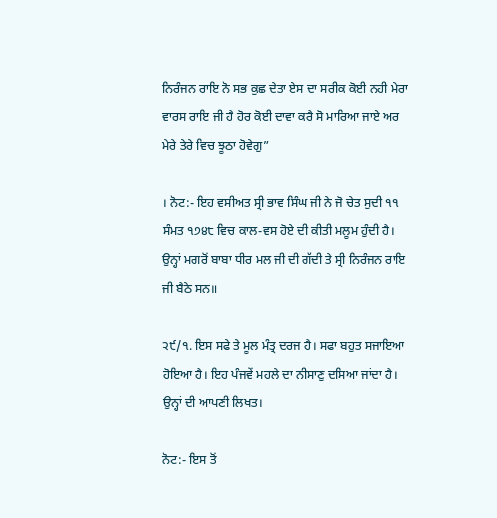ਨਿਰੰਜਨ ਰਾਇ ਨੋ ਸਭ ਕੁਛ ਦੇਤਾ ਏਸ ਦਾ ਸਰੀਕ ਕੋਈ ਨਹੀ ਮੇਰਾ ਵਾਰਸ ਰਾਇ ਜੀ ਹੈ ਹੋਰ ਕੋਈ ਦਾਵਾ ਕਰੈ ਸੋ ਮਾਰਿਆ ਜਾਏ ਅਰ ਮੇਰੇ ਤੇਰੇ ਵਿਚ ਝੂਠਾ ਹੋਵੇਗੁ”

। ਨੋਟ:- ਇਹ ਵਸੀਅਤ ਸ੍ਰੀ ਭਾਵ ਸਿੰਘ ਜੀ ਨੇ ਜੋ ਚੇਤ ਸੁਦੀ ੧੧ ਸੰਮਤ ੧੭੪੮ ਵਿਚ ਕਾਲ-ਵਸ ਹੋਏ ਦੀ ਕੀਤੀ ਮਲੂਮ ਹੁੰਦੀ ਹੈ। ਉਨ੍ਹਾਂ ਮਗਰੋਂ ਬਾਬਾ ਧੀਰ ਮਲ ਜੀ ਦੀ ਗੱਦੀ ਤੇ ਸ੍ਰੀ ਨਿਰੰਜਨ ਰਾਇ ਜੀ ਬੈਠੇ ਸਨ॥

੨੯/੧. ਇਸ ਸਫੇ ਤੇ ਮੂਲ ਮੰਤ੍ਰ ਦਰਜ ਹੈ। ਸਫਾ ਬਹੁਤ ਸਜਾਇਆ ਹੋਇਆ ਹੈ। ਇਹ ਪੰਜਵੇਂ ਮਹਲੇ ਦਾ ਨੀਸਾਣੁ ਦਸਿਆ ਜਾਂਦਾ ਹੈ। ਉਨ੍ਹਾਂ ਦੀ ਆਪਣੀ ਲਿਖਤ।

ਨੋਟ:- ਇਸ ਤੋਂ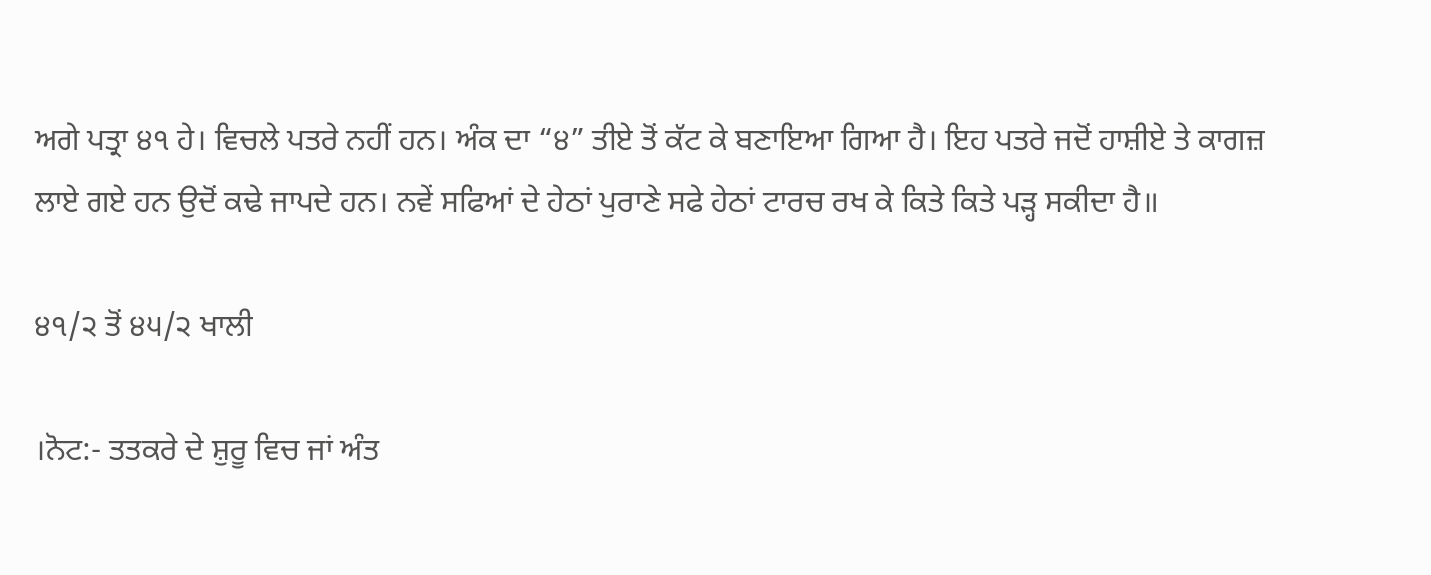ਅਗੇ ਪਤ੍ਰਾ ੪੧ ਹੇ। ਵਿਚਲੇ ਪਤਰੇ ਨਹੀਂ ਹਨ। ਅੰਕ ਦਾ “੪” ਤੀਏ ਤੋਂ ਕੱਟ ਕੇ ਬਣਾਇਆ ਗਿਆ ਹੈ। ਇਹ ਪਤਰੇ ਜਦੋਂ ਹਾਸ਼ੀਏ ਤੇ ਕਾਗਜ਼ ਲਾਏ ਗਏ ਹਨ ਉਦੋਂ ਕਢੇ ਜਾਪਦੇ ਹਨ। ਨਵੇਂ ਸਫਿਆਂ ਦੇ ਹੇਠਾਂ ਪੁਰਾਣੇ ਸਫੇ ਹੇਠਾਂ ਟਾਰਚ ਰਖ ਕੇ ਕਿਤੇ ਕਿਤੇ ਪੜ੍ਹ ਸਕੀਦਾ ਹੈ॥

੪੧/੨ ਤੋਂ ੪੫/੨ ਖਾਲੀ

।ਨੋਟ:- ਤਤਕਰੇ ਦੇ ਸ਼ੁਰੂ ਵਿਚ ਜਾਂ ਅੰਤ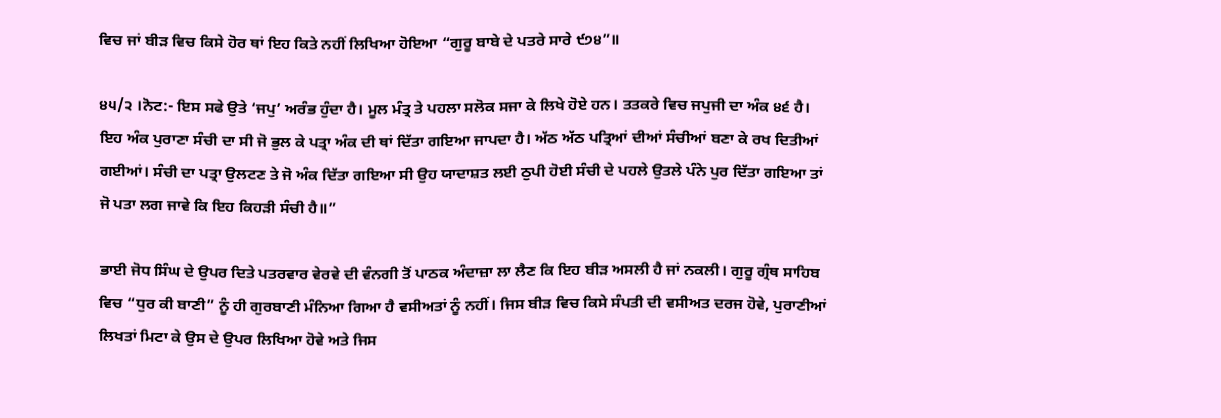ਵਿਚ ਜਾਂ ਬੀੜ ਵਿਚ ਕਿਸੇ ਹੋਰ ਥਾਂ ਇਹ ਕਿਤੇ ਨਹੀਂ ਲਿਖਿਆ ਹੋਇਆ “ਗੁਰੂ ਬਾਬੇ ਦੇ ਪਤਰੇ ਸਾਰੇ ੯੭੪”॥

੪੫/੨ ।ਨੋਟ:- ਇਸ ਸਫੇ ਉਤੇ ‘ਜਪੁ’ ਅਰੰਭ ਹੁੰਦਾ ਹੈ। ਮੂਲ ਮੰਤ੍ਰ ਤੇ ਪਹਲਾ ਸਲੋਕ ਸਜਾ ਕੇ ਲਿਖੇ ਹੋਏ ਹਨ। ਤਤਕਰੇ ਵਿਚ ਜਪੁਜੀ ਦਾ ਅੰਕ ੪੬ ਹੈ। ਇਹ ਅੰਕ ਪੁਰਾਣਾ ਸੰਚੀ ਦਾ ਸੀ ਜੋ ਭੁਲ ਕੇ ਪਤ੍ਰਾ ਅੰਕ ਦੀ ਥਾਂ ਦਿੱਤਾ ਗਇਆ ਜਾਪਦਾ ਹੈ। ਅੱਠ ਅੱਠ ਪਤ੍ਰਿਆਂ ਦੀਆਂ ਸੰਚੀਆਂ ਬਣਾ ਕੇ ਰਖ ਦਿਤੀਆਂ ਗਈਆਂ। ਸੰਚੀ ਦਾ ਪਤ੍ਰਾ ਉਲਟਣ ਤੇ ਜੋ ਅੰਕ ਦਿੱਤਾ ਗਇਆ ਸੀ ਉਹ ਯਾਦਾਸ਼ਤ ਲਈ ਠੁਪੀ ਹੋਈ ਸੰਚੀ ਦੇ ਪਹਲੇ ਉਤਲੇ ਪੰਨੇ ਪੁਰ ਦਿੱਤਾ ਗਇਆ ਤਾਂ ਜੋ ਪਤਾ ਲਗ ਜਾਵੇ ਕਿ ਇਹ ਕਿਹੜੀ ਸੰਚੀ ਹੈ॥”

ਭਾਈ ਜੋਧ ਸਿੰਘ ਦੇ ਉਪਰ ਦਿਤੇ ਪਤਰਵਾਰ ਵੇਰਵੇ ਦੀ ਵੰਨਗੀ ਤੋਂ ਪਾਠਕ ਅੰਦਾਜ਼ਾ ਲਾ ਲੈਣ ਕਿ ਇਹ ਬੀੜ ਅਸਲੀ ਹੈ ਜਾਂ ਨਕਲੀ। ਗੁਰੂ ਗ੍ਰੰਥ ਸਾਹਿਬ ਵਿਚ “ਧੁਰ ਕੀ ਬਾਣੀ” ਨੂੰ ਹੀ ਗੁਰਬਾਣੀ ਮੰਨਿਆ ਗਿਆ ਹੈ ਵਸੀਅਤਾਂ ਨੂੰ ਨਹੀਂ। ਜਿਸ ਬੀੜ ਵਿਚ ਕਿਸੇ ਸੰਪਤੀ ਦੀ ਵਸੀਅਤ ਦਰਜ ਹੋਵੇ, ਪੁਰਾਣੀਆਂ ਲਿਖਤਾਂ ਮਿਟਾ ਕੇ ਉਸ ਦੇ ਉਪਰ ਲਿਖਿਆ ਹੋਵੇ ਅਤੇ ਜਿਸ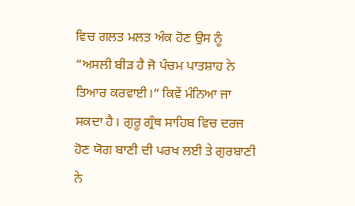ਵਿਚ ਗਲਤ ਮਲਤ ਅੰਕ ਹੋਣ ਉਸ ਨੂੰ “ਅਸਲੀ ਬੀੜ ਹੈ ਜੋ ਪੰਚਮ ਪਾਤਸ਼ਾਹ ਨੇ ਤਿਆਰ ਕਰਵਾਈ।“ ਕਿਵੇਂ ਮੰਨਿਆ ਜਾ ਸਕਦਾ ਹੈ। ਗੁਰੂ ਗ੍ਰੰਥ ਸਾਹਿਬ ਵਿਚ ਦਰਜ ਹੋਣ ਯੋਗ ਬਾਣੀ ਦੀ ਪਰਖ ਲਈ ਤੇ ਗੁਰਬਾਣੀ ਨੇ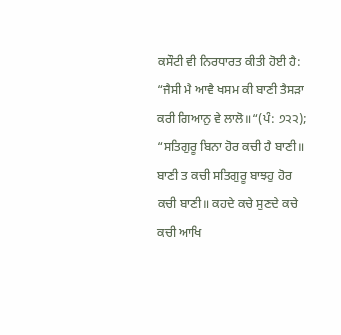ਕਸੌਟੀ ਵੀ ਨਿਰਧਾਰਤ ਕੀਤੀ ਹੋਈ ਹੈ: “ਜੈਸੀ ਮੈ ਆਵੈ ਖਸਮ ਕੀ ਬਾਣੀ ਤੈਸੜਾ ਕਰੀ ਗਿਆਨੁ ਵੇ ਲਾਲੋ॥“(ਪੰ: ੭੨੨); “ਸਤਿਗੁਰੂ ਬਿਨਾ ਹੋਰ ਕਚੀ ਹੈ ਬਾਣੀ॥ ਬਾਣੀ ਤ ਕਚੀ ਸਤਿਗੁਰੂ ਬਾਝਹੁ ਹੋਰ ਕਚੀ ਬਾਣੀ॥ ਕਹਦੇ ਕਚੇ ਸੁਣਦੇ ਕਚੇ ਕਚੀ ਆਖਿ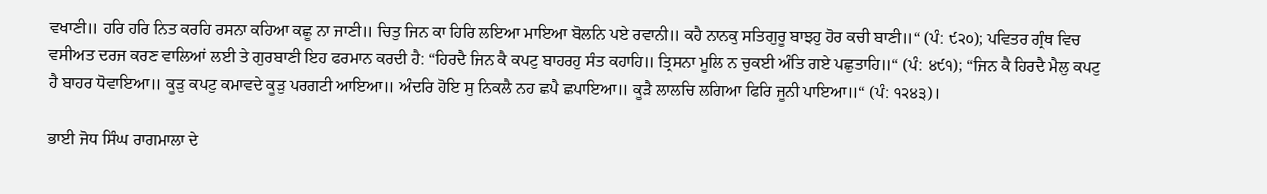ਵਖਾਣੀ॥ ਹਰਿ ਹਰਿ ਨਿਤ ਕਰਹਿ ਰਸਨਾ ਕਹਿਆ ਕਛੂ ਨਾ ਜਾਣੀ॥ ਚਿਤੁ ਜਿਨ ਕਾ ਹਿਰਿ ਲਇਆ ਮਾਇਆ ਬੋਲਨਿ ਪਏ ਰਵਾਨੀ॥ ਕਹੈ ਨਾਨਕੁ ਸਤਿਗੁਰੂ ਬਾਝਹੁ ਹੋਰ ਕਚੀ ਬਾਣੀ॥“ (ਪੰ: ੯੨੦); ਪਵਿਤਰ ਗ੍ਰੰਥ ਵਿਚ ਵਸੀਅਤ ਦਰਜ ਕਰਣ ਵਾਲਿਆਂ ਲਈ ਤੇ ਗੁਰਬਾਣੀ ਇਹ ਫਰਮਾਨ ਕਰਦੀ ਹੈ: “ਹਿਰਦੈ ਜਿਨ ਕੈ ਕਪਟੁ ਬਾਹਰਹੁ ਸੰਤ ਕਹਾਹਿ॥ ਤ੍ਰਿਸਨਾ ਮੂਲਿ ਨ ਚੁਕਈ ਅੰਤਿ ਗਏ ਪਛੁਤਾਹਿ॥“ (ਪੰ: ੪੯੧); “ਜਿਨ ਕੈ ਹਿਰਦੈ ਮੈਲੁ ਕਪਟੁ ਹੈ ਬਾਹਰ ਧੋਵਾਇਆ॥ ਕੂੜੁ ਕਪਟੁ ਕਮਾਵਦੇ ਕੂੜੁ ਪਰਗਟੀ ਆਇਆ॥ ਅੰਦਰਿ ਹੋਇ ਸੁ ਨਿਕਲੈ ਨਹ ਛਪੈ ਛਪਾਇਆ॥ ਕੂੜੈ ਲਾਲਚਿ ਲਗਿਆ ਫਿਰਿ ਜੂਨੀ ਪਾਇਆ॥“ (ਪੰ: ੧੨੪੩)।

ਭਾਈ ਜੋਧ ਸਿੰਘ ਰਾਗਮਾਲਾ ਦੇ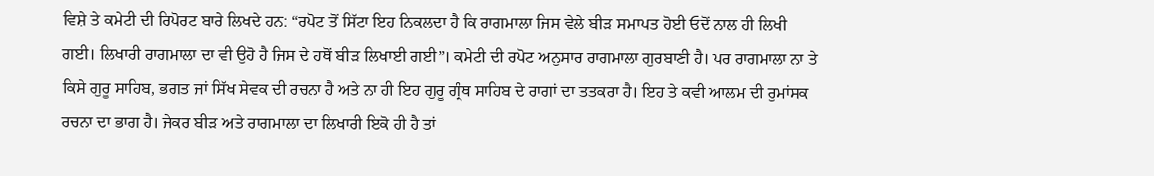ਵਿਸ਼ੇ ਤੇ ਕਮੇਟੀ ਦੀ ਰਿਪੋਰਟ ਬਾਰੇ ਲਿਖਦੇ ਹਨ: “ਰਪੋਟ ਤੋਂ ਸਿੱਟਾ ਇਹ ਨਿਕਲਦਾ ਹੈ ਕਿ ਰਾਗਮਾਲਾ ਜਿਸ ਵੇਲੇ ਬੀੜ ਸਮਾਪਤ ਹੋਈ ਓਦੋਂ ਨਾਲ ਹੀ ਲਿਖੀ ਗਈ। ਲਿਖਾਰੀ ਰਾਗਮਾਲਾ ਦਾ ਵੀ ਉਹੋ ਹੈ ਜਿਸ ਦੇ ਹਥੋਂ ਬੀੜ ਲਿਖਾਈ ਗਈ”। ਕਮੇਟੀ ਦੀ ਰਪੋਟ ਅਨੁਸਾਰ ਰਾਗਮਾਲਾ ਗੁਰਬਾਣੀ ਹੈ। ਪਰ ਰਾਗਮਾਲਾ ਨਾ ਤੇ ਕਿਸੇ ਗੁਰੂ ਸਾਹਿਬ, ਭਗਤ ਜਾਂ ਸਿੱਖ ਸੇਵਕ ਦੀ ਰਚਨਾ ਹੈ ਅਤੇ ਨਾ ਹੀ ਇਹ ਗੁਰੂ ਗ੍ਰੰਥ ਸਾਹਿਬ ਦੇ ਰਾਗਾਂ ਦਾ ਤਤਕਰਾ ਹੈ। ਇਹ ਤੇ ਕਵੀ ਆਲਮ ਦੀ ਰੁਮਾਂਸਕ ਰਚਨਾ ਦਾ ਭਾਗ ਹੈ। ਜੇਕਰ ਬੀੜ ਅਤੇ ਰਾਗਮਾਲਾ ਦਾ ਲਿਖਾਰੀ ਇਕੋ ਹੀ ਹੈ ਤਾਂ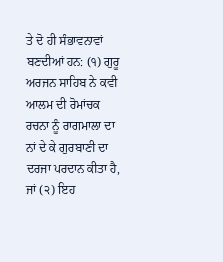ਤੇ ਦੋ ਹੀ ਸੰਭਾਵਨਾਵਾਂ ਬਣਦੀਆਂ ਹਨ: (੧) ਗੁਰੂ ਅਰਜਨ ਸਾਹਿਬ ਨੇ ਕਵੀ ਆਲਮ ਦੀ ਰੋਮਾਂਚਕ ਰਚਨਾ ਨੂੰ ਰਾਗਮਾਲਾ ਦਾ ਨਾਂ ਦੇ ਕੇ ਗੁਰਬਾਣੀ ਦਾ ਦਰਜਾ ਪਰਦਾਨ ਕੀਤਾ ਹੈ, ਜਾਂ (੨) ਇਹ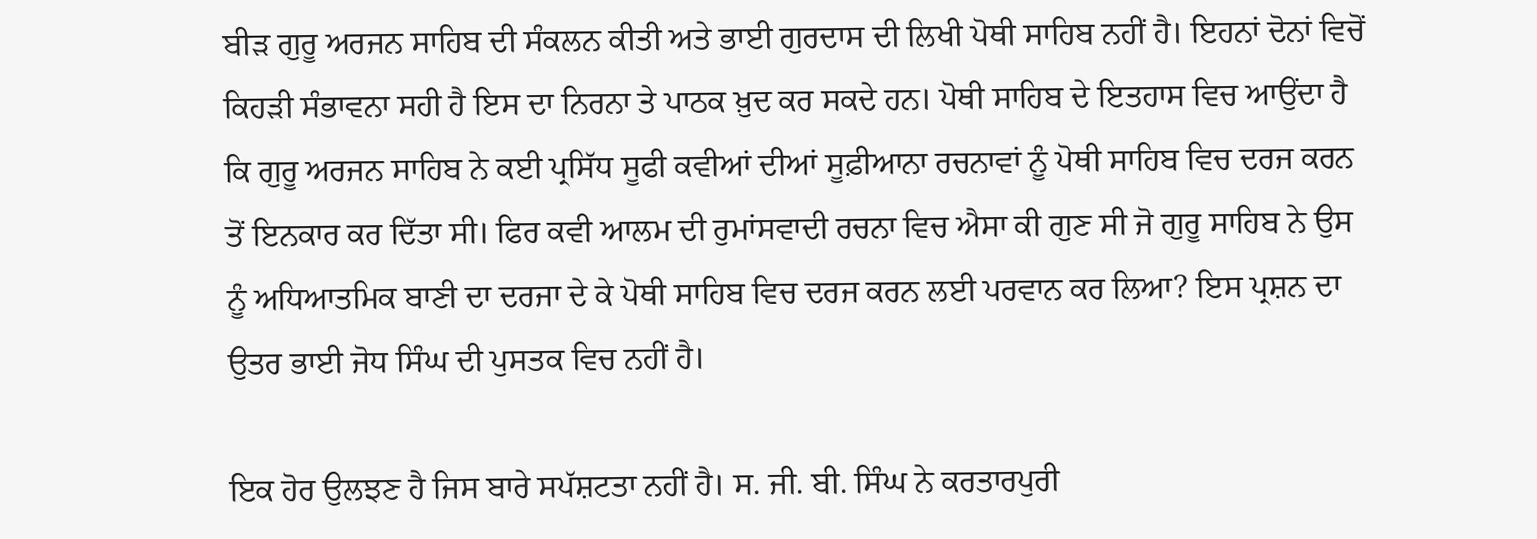ਬੀੜ ਗੁਰੂ ਅਰਜਨ ਸਾਹਿਬ ਦੀ ਸੰਕਲਨ ਕੀਤੀ ਅਤੇ ਭਾਈ ਗੁਰਦਾਸ ਦੀ ਲਿਖੀ ਪੋਥੀ ਸਾਹਿਬ ਨਹੀਂ ਹੈ। ਇਹਨਾਂ ਦੋਨਾਂ ਵਿਚੋਂ ਕਿਹੜੀ ਸੰਭਾਵਨਾ ਸਹੀ ਹੈ ਇਸ ਦਾ ਨਿਰਨਾ ਤੇ ਪਾਠਕ ਖ਼ੁਦ ਕਰ ਸਕਦੇ ਹਨ। ਪੋਥੀ ਸਾਹਿਬ ਦੇ ਇਤਹਾਸ ਵਿਚ ਆਉਂਦਾ ਹੈ ਕਿ ਗੁਰੂ ਅਰਜਨ ਸਾਹਿਬ ਨੇ ਕਈ ਪ੍ਰਸਿੱਧ ਸੂਫੀ ਕਵੀਆਂ ਦੀਆਂ ਸੂਫ਼ੀਆਨਾ ਰਚਨਾਵਾਂ ਨੂੰ ਪੋਥੀ ਸਾਹਿਬ ਵਿਚ ਦਰਜ ਕਰਨ ਤੋਂ ਇਨਕਾਰ ਕਰ ਦਿੱਤਾ ਸੀ। ਫਿਰ ਕਵੀ ਆਲਮ ਦੀ ਰੁਮਾਂਸਵਾਦੀ ਰਚਨਾ ਵਿਚ ਐਸਾ ਕੀ ਗੁਣ ਸੀ ਜੋ ਗੁਰੂ ਸਾਹਿਬ ਨੇ ਉਸ ਨੂੰ ਅਧਿਆਤਮਿਕ ਬਾਣੀ ਦਾ ਦਰਜਾ ਦੇ ਕੇ ਪੋਥੀ ਸਾਹਿਬ ਵਿਚ ਦਰਜ ਕਰਨ ਲਈ ਪਰਵਾਨ ਕਰ ਲਿਆ? ਇਸ ਪ੍ਰਸ਼ਨ ਦਾ ਉਤਰ ਭਾਈ ਜੋਧ ਸਿੰਘ ਦੀ ਪੁਸਤਕ ਵਿਚ ਨਹੀਂ ਹੈ।

ਇਕ ਹੋਰ ਉਲਝਣ ਹੈ ਜਿਸ ਬਾਰੇ ਸਪੱਸ਼ਟਤਾ ਨਹੀਂ ਹੈ। ਸ. ਜੀ. ਬੀ. ਸਿੰਘ ਨੇ ਕਰਤਾਰਪੁਰੀ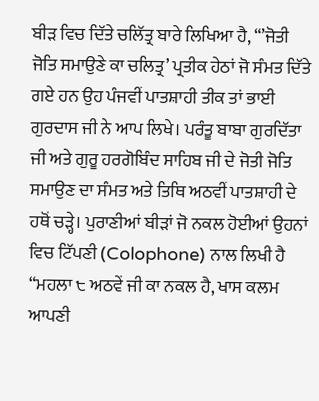ਬੀੜ ਵਿਚ ਦਿੱਤੇ ਚਲਿੱਤ੍ਰ ਬਾਰੇ ਲਿਖਿਆ ਹੈ, “’ਜੋਤੀ ਜੋਤਿ ਸਮਾਉਣੇ ਕਾ ਚਲਿਤ੍ਰ’ ਪ੍ਰਤੀਕ ਹੇਠਾਂ ਜੋ ਸੰਮਤ ਦਿੱਤੇ ਗਏ ਹਨ ਉਹ ਪੰਜਵੀਂ ਪਾਤਸ਼ਾਹੀ ਤੀਕ ਤਾਂ ਭਾਈ ਗੁਰਦਾਸ ਜੀ ਨੇ ਆਪ ਲਿਖੇ। ਪਰੰਤੂ ਬਾਬਾ ਗੁਰਦਿੱਤਾ ਜੀ ਅਤੇ ਗੁਰੂ ਹਰਗੋਬਿੰਦ ਸਾਹਿਬ ਜੀ ਦੇ ਜੋਤੀ ਜੋਤਿ ਸਮਾਉਣ ਦਾ ਸੰਮਤ ਅਤੇ ਤਿਥਿ ਅਠਵੀਂ ਪਾਤਸ਼ਾਹੀ ਦੇ ਹਥੋਂ ਚੜ੍ਹੇ। ਪੁਰਾਣੀਆਂ ਬੀੜਾਂ ਜੋ ਨਕਲ ਹੋਈਆਂ ਉਹਨਾਂ ਵਿਚ ਟਿੱਪਣੀ (Colophone) ਨਾਲ ਲਿਖੀ ਹੈ “ਮਹਲਾ ੮ ਅਠਵੇਂ ਜੀ ਕਾ ਨਕਲ ਹੈ, ਖਾਸ ਕਲਮ ਆਪਣੀ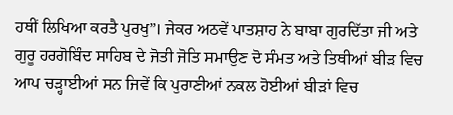ਹਥੀਂ ਲਿਖਿਆ ਕਰਤੈ ਪੁਰਖੁ”। ਜੇਕਰ ਅਠਵੇਂ ਪਾਤਸ਼ਾਹ ਨੇ ਬਾਬਾ ਗੁਰਦਿੱਤਾ ਜੀ ਅਤੇ ਗੁਰੂ ਹਰਗੋਬਿੰਦ ਸਾਹਿਬ ਦੇ ਜੋਤੀ ਜੋਤਿ ਸਮਾਉਣ ਦੋ ਸੰਮਤ ਅਤੇ ਤਿਥੀਆਂ ਬੀੜ ਵਿਚ ਆਪ ਚੜ੍ਹਾਈਆਂ ਸਨ ਜਿਵੇਂ ਕਿ ਪੁਰਾਣੀਆਂ ਨਕਲ ਹੋਈਆਂ ਬੀੜਾਂ ਵਿਚ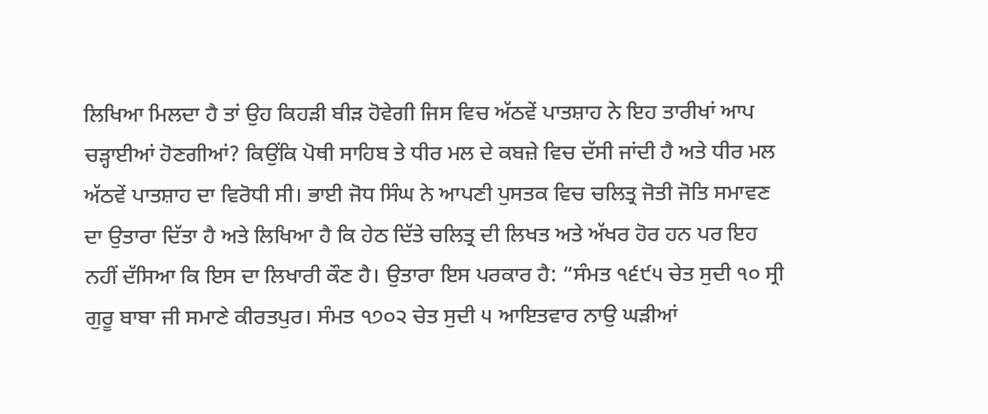ਲਿਖਿਆ ਮਿਲਦਾ ਹੈ ਤਾਂ ਉਹ ਕਿਹੜੀ ਬੀੜ ਹੋਵੇਗੀ ਜਿਸ ਵਿਚ ਅੱਠਵੇਂ ਪਾਤਸ਼ਾਹ ਨੇ ਇਹ ਤਾਰੀਖਾਂ ਆਪ ਚੜ੍ਹਾਈਆਂ ਹੋਣਗੀਆਂ? ਕਿਉਂਕਿ ਪੋਥੀ ਸਾਹਿਬ ਤੇ ਧੀਰ ਮਲ ਦੇ ਕਬਜ਼ੇ ਵਿਚ ਦੱਸੀ ਜਾਂਦੀ ਹੈ ਅਤੇ ਧੀਰ ਮਲ ਅੱਠਵੇਂ ਪਾਤਸ਼ਾਹ ਦਾ ਵਿਰੋਧੀ ਸੀ। ਭਾਈ ਜੋਧ ਸਿੰਘ ਨੇ ਆਪਣੀ ਪੁਸਤਕ ਵਿਚ ਚਲਿਤ੍ਰ ਜੋਤੀ ਜੋਤਿ ਸਮਾਵਣ ਦਾ ਉਤਾਰਾ ਦਿੱਤਾ ਹੈ ਅਤੇ ਲਿਖਿਆ ਹੈ ਕਿ ਹੇਠ ਦਿੱਤੇ ਚਲਿਤ੍ਰ ਦੀ ਲਿਖਤ ਅਤੇ ਅੱਖਰ ਹੋਰ ਹਨ ਪਰ ਇਹ ਨਹੀਂ ਦੱਸਿਆ ਕਿ ਇਸ ਦਾ ਲਿਖਾਰੀ ਕੌਣ ਹੈ। ਉਤਾਰਾ ਇਸ ਪਰਕਾਰ ਹੈ: “ਸੰਮਤ ੧੬੯੫ ਚੇਤ ਸੁਦੀ ੧੦ ਸ੍ਰੀ ਗੁਰੂ ਬਾਬਾ ਜੀ ਸਮਾਣੇ ਕੀਰਤਪੁਰ। ਸੰਮਤ ੧੭੦੨ ਚੇਤ ਸੁਦੀ ੫ ਆਇਤਵਾਰ ਨਾਉ ਘੜੀਆਂ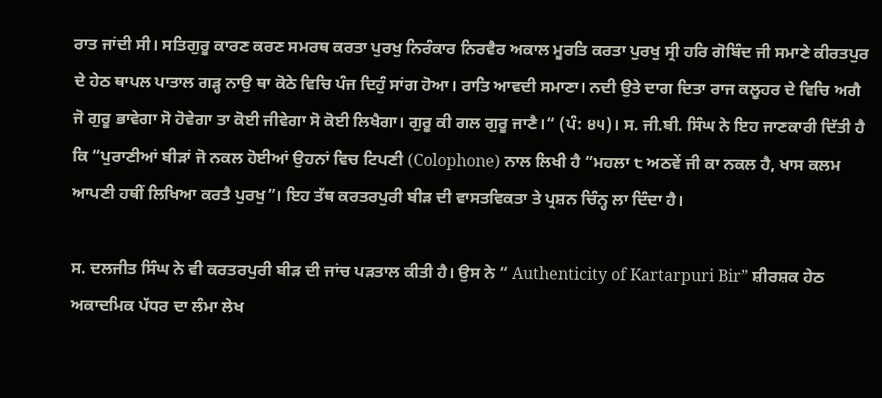ਰਾਤ ਜਾਂਦੀ ਸੀ। ਸਤਿਗੁਰੂ ਕਾਰਣ ਕਰਣ ਸਮਰਥ ਕਰਤਾ ਪੁਰਖੁ ਨਿਰੰਕਾਰ ਨਿਰਵੈਰ ਅਕਾਲ ਮੂਰਤਿ ਕਰਤਾ ਪੁਰਖੁ ਸ੍ਰੀ ਹਰਿ ਗੋਬਿੰਦ ਜੀ ਸਮਾਣੇ ਕੀਰਤਪੁਰ ਦੇ ਹੇਠ ਥਾਪਲ ਪਾਤਾਲ ਗੜ੍ਹ ਨਾਉ ਥਾ ਕੋਠੇ ਵਿਚਿ ਪੰਜ ਦਿਹੁੰ ਸਾਂਗ ਹੋਆ। ਰਾਤਿ ਆਵਦੀ ਸਮਾਣਾ। ਨਦੀ ਉਤੇ ਦਾਗ ਦਿਤਾ ਰਾਜ ਕਲੂਹਰ ਦੇ ਵਿਚਿ ਅਗੈ ਜੋ ਗੁਰੂ ਭਾਵੇਗਾ ਸੋ ਹੋਵੇਗਾ ਤਾ ਕੋਈ ਜੀਵੇਗਾ ਸੋ ਕੋਈ ਲਿਖੈਗਾ। ਗੁਰੂ ਕੀ ਗਲ ਗੁਰੂ ਜਾਣੈ।“ (ਪੰ: ੪੫)। ਸ. ਜੀ.ਬੀ. ਸਿੰਘ ਨੇ ਇਹ ਜਾਣਕਾਰੀ ਦਿੱਤੀ ਹੈ ਕਿ “ਪੁਰਾਣੀਆਂ ਬੀੜਾਂ ਜੋ ਨਕਲ ਹੋਈਆਂ ਉਹਨਾਂ ਵਿਚ ਟਿਪਣੀ (Colophone) ਨਾਲ ਲਿਖੀ ਹੈ “ਮਹਲਾ ੮ ਅਠਵੇਂ ਜੀ ਕਾ ਨਕਲ ਹੈ, ਖਾਸ ਕਲਮ ਆਪਣੀ ਹਥੀਂ ਲਿਖਿਆ ਕਰਤੈ ਪੁਰਖੁ”। ਇਹ ਤੱਥ ਕਰਤਰਪੁਰੀ ਬੀੜ ਦੀ ਵਾਸਤਵਿਕਤਾ ਤੇ ਪ੍ਰਸ਼ਨ ਚਿੰਨ੍ਹ ਲਾ ਦਿੰਦਾ ਹੈ।

ਸ. ਦਲਜੀਤ ਸਿੰਘ ਨੇ ਵੀ ਕਰਤਰਪੁਰੀ ਬੀੜ ਦੀ ਜਾਂਚ ਪੜਤਾਲ ਕੀਤੀ ਹੈ। ਉਸ ਨੇ “ Authenticity of Kartarpuri Bir” ਸ਼ੀਰਸ਼ਕ ਹੇਠ ਅਕਾਦਮਿਕ ਪੱਧਰ ਦਾ ਲੰਮਾ ਲੇਖ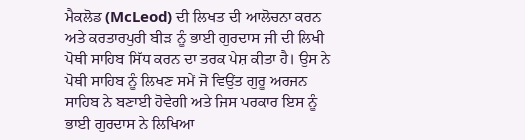ਮੈਕਲੋਡ (McLeod) ਦੀ ਲਿਖਤ ਦੀ ਆਲੋਚਨਾ ਕਰਨ ਅਤੇ ਕਰਤਾਰਪੁਰੀ ਬੀੜ ਨੂੰ ਭਾਈ ਗੁਰਦਾਸ ਜੀ ਦੀ ਲਿਖੀ ਪੋਥੀ ਸਾਹਿਬ ਸਿੱਧ ਕਰਨ ਦਾ ਤਰਕ ਪੇਸ਼ ਕੀਤਾ ਹੈ। ਉਸ ਨੇ ਪੋਥੀ ਸਾਹਿਬ ਨੂੰ ਲਿਖਣ ਸਮੇਂ ਜੋ ਵਿਉਂਤ ਗੁਰੂ ਅਰਜਨ ਸਾਹਿਬ ਨੇ ਬਣਾਈ ਹੋਵੇਗੀ ਅਤੇ ਜਿਸ ਪਰਕਾਰ ਇਸ ਨੂੰ ਭਾਈ ਗੁਰਦਾਸ ਨੇ ਲਿਖਿਆ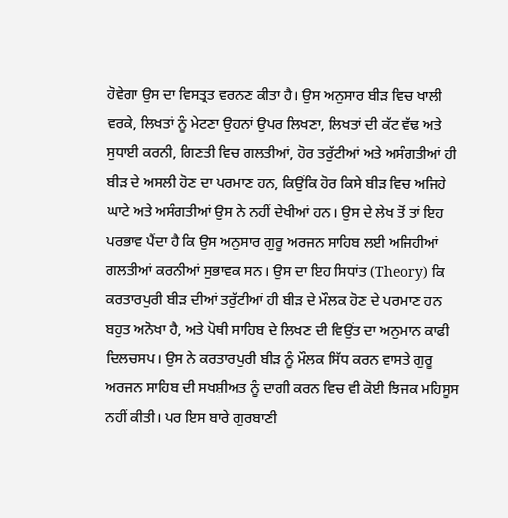ਹੋਵੇਗਾ ਉਸ ਦਾ ਵਿਸਤ੍ਰਤ ਵਰਨਣ ਕੀਤਾ ਹੈ। ਉਸ ਅਨੁਸਾਰ ਬੀੜ ਵਿਚ ਖਾਲੀ ਵਰਕੇ, ਲਿਖਤਾਂ ਨੂੰ ਮੇਟਣਾ ਉਹਨਾਂ ਉਪਰ ਲਿਖਣਾ, ਲਿਖਤਾਂ ਦੀ ਕੱਟ ਵੱਢ ਅਤੇ ਸੁਧਾਈ ਕਰਨੀ, ਗਿਣਤੀ ਵਿਚ ਗਲਤੀਆਂ, ਹੋਰ ਤਰੁੱਟੀਆਂ ਅਤੇ ਅਸੰਗਤੀਆਂ ਹੀ ਬੀੜ ਦੇ ਅਸਲੀ ਹੋਣ ਦਾ ਪਰਮਾਣ ਹਨ, ਕਿਉਂਕਿ ਹੋਰ ਕਿਸੇ ਬੀੜ ਵਿਚ ਅਜਿਹੇ ਘਾਟੇ ਅਤੇ ਅਸੰਗਤੀਆਂ ਉਸ ਨੇ ਨਹੀਂ ਦੇਖੀਆਂ ਹਨ। ਉਸ ਦੇ ਲੇਖ ਤੋਂ ਤਾਂ ਇਹ ਪਰਭਾਵ ਪੈਂਦਾ ਹੈ ਕਿ ਉਸ ਅਨੁਸਾਰ ਗੁਰੂ ਅਰਜਨ ਸਾਹਿਬ ਲਈ ਅਜਿਹੀਆਂ ਗਲਤੀਆਂ ਕਰਨੀਆਂ ਸੁਭਾਵਕ ਸਨ। ਉਸ ਦਾ ਇਹ ਸਿਧਾਂਤ (Theory) ਕਿ ਕਰਤਾਰਪੁਰੀ ਬੀੜ ਦੀਆਂ ਤਰੁੱਟੀਆਂ ਹੀ ਬੀੜ ਦੇ ਮੌਲਕ ਹੋਣ ਦੇ ਪਰਮਾਣ ਹਨ ਬਹੁਤ ਅਨੋਖਾ ਹੈ, ਅਤੇ ਪੋਥੀ ਸਾਹਿਬ ਦੇ ਲਿਖਣ ਦੀ ਵਿਉਂਤ ਦਾ ਅਨੁਮਾਨ ਕਾਫੀ ਦਿਲਚਸਪ। ਉਸ ਨੇ ਕਰਤਾਰਪੁਰੀ ਬੀੜ ਨੂੰ ਮੌਲਕ ਸਿੱਧ ਕਰਨ ਵਾਸਤੇ ਗੁਰੂ ਅਰਜਨ ਸਾਹਿਬ ਦੀ ਸਖਸ਼ੀਅਤ ਨੂੰ ਦਾਗੀ ਕਰਨ ਵਿਚ ਵੀ ਕੋਈ ਝਿਜਕ ਮਹਿਸੂਸ ਨਹੀਂ ਕੀਤੀ। ਪਰ ਇਸ ਬਾਰੇ ਗੁਰਬਾਣੀ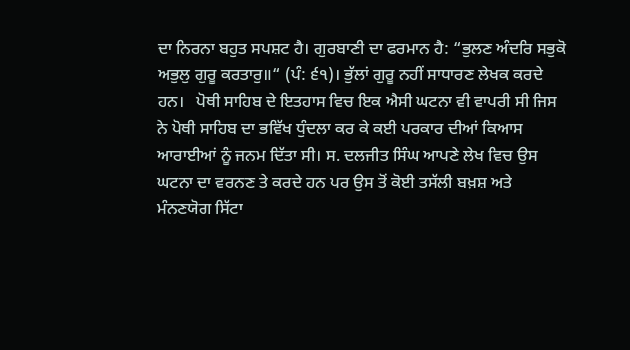ਦਾ ਨਿਰਨਾ ਬਹੁਤ ਸਪਸ਼ਟ ਹੈ। ਗੁਰਬਾਣੀ ਦਾ ਫਰਮਾਨ ਹੈ: “ਭੁਲਣ ਅੰਦਰਿ ਸਭੁਕੋ ਅਭੁਲੁ ਗੁਰੂ ਕਰਤਾਰੁ॥“ (ਪੰ: ੬੧)। ਭੁੱਲਾਂ ਗੁਰੂ ਨਹੀਂ ਸਾਧਾਰਣ ਲੇਖਕ ਕਰਦੇ ਹਨ।   ਪੋਥੀ ਸਾਹਿਬ ਦੇ ਇਤਹਾਸ ਵਿਚ ਇਕ ਐਸੀ ਘਟਨਾ ਵੀ ਵਾਪਰੀ ਸੀ ਜਿਸ ਨੇ ਪੋਥੀ ਸਾਹਿਬ ਦਾ ਭਵਿੱਖ ਧੁੰਦਲਾ ਕਰ ਕੇ ਕਈ ਪਰਕਾਰ ਦੀਆਂ ਕਿਆਸ ਆਰਾਈਆਂ ਨੂੰ ਜਨਮ ਦਿੱਤਾ ਸੀ। ਸ. ਦਲਜੀਤ ਸਿੰਘ ਆਪਣੇ ਲੇਖ ਵਿਚ ਉਸ ਘਟਨਾ ਦਾ ਵਰਨਣ ਤੇ ਕਰਦੇ ਹਨ ਪਰ ਉਸ ਤੋਂ ਕੋਈ ਤਸੱਲੀ ਬਖ਼ਸ਼ ਅਤੇ ਮੰਨਣਯੋਗ ਸਿੱਟਾ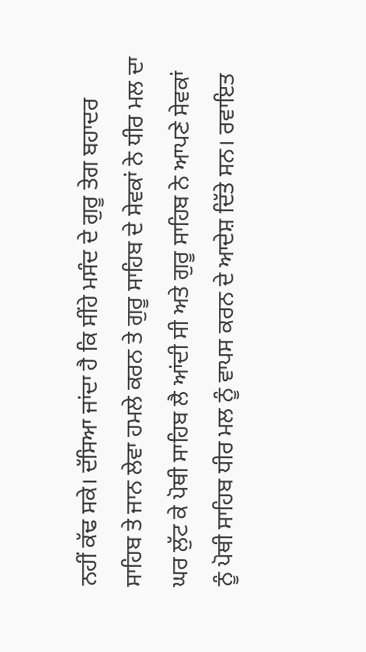ਨਹੀਂ ਕੱਢ ਸਕੇ। ਦੱਸਿਆ ਜਾਂਦਾ ਹੈ ਕਿ ਸੀਂਹੇ ਮਸੰਦ ਦੇ ਗੁਰੂ ਤੇਗ ਬਹਾਦਰ ਸਾਹਿਬ ਤੇ ਜਾਨ ਲੇਵਾ ਹਮਲੇ ਕਰਨ ਤੇ ਗੁਰੂ ਸਾਹਿਬ ਦੇ ਸੇਵਕਾਂ ਨੇ ਧੀਰ ਮਲ ਦਾ ਘਰ ਲੁੱਟ ਕੇ ਪੋਥੀ ਸਾਹਿਬ ਲੈ ਆਂਦੀ ਸੀ ਅਤੇ ਗੁਰੂ ਸਾਹਿਬ ਨੇ ਆਪਣੇ ਸੇਵਕਾਂ ਨੂੰ ਪੋਥੀ ਸਾਹਿਬ ਧੀਰ ਮਲ ਨੂੰ ਵਾਪਸ ਕਰਨ ਦੇ ਆਦੇਸ਼ ਦਿੱਤੇ ਸਨ। ਰਵਾਇਤ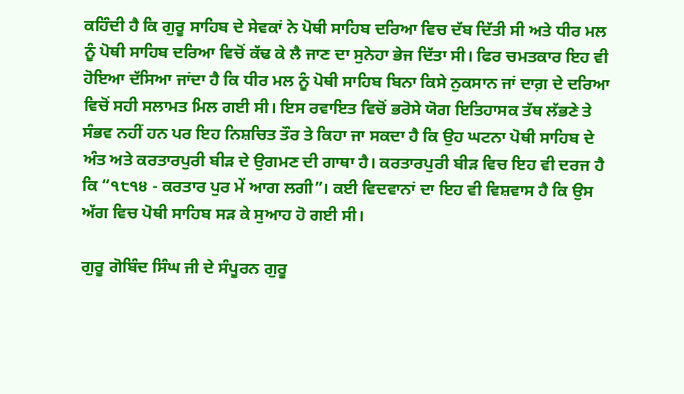ਕਹਿੰਦੀ ਹੈ ਕਿ ਗੁਰੂ ਸਾਹਿਬ ਦੇ ਸੇਵਕਾਂ ਨੇ ਪੋਥੀ ਸਾਹਿਬ ਦਰਿਆ ਵਿਚ ਦੱਬ ਦਿੱਤੀ ਸੀ ਅਤੇ ਧੀਰ ਮਲ ਨੂੰ ਪੋਥੀ ਸਾਹਿਬ ਦਰਿਆ ਵਿਚੋਂ ਕੱਢ ਕੇ ਲੈ ਜਾਣ ਦਾ ਸੁਨੇਹਾ ਭੇਜ ਦਿੱਤਾ ਸੀ। ਫਿਰ ਚਮਤਕਾਰ ਇਹ ਵੀ ਹੋਇਆ ਦੱਸਿਆ ਜਾਂਦਾ ਹੈ ਕਿ ਧੀਰ ਮਲ ਨੂੰ ਪੋਥੀ ਸਾਹਿਬ ਬਿਨਾ ਕਿਸੇ ਨੁਕਸਾਨ ਜਾਂ ਦਾਗ਼ ਦੇ ਦਰਿਆ ਵਿਚੋਂ ਸਹੀ ਸਲਾਮਤ ਮਿਲ ਗਈ ਸੀ। ਇਸ ਰਵਾਇਤ ਵਿਚੋਂ ਭਰੋਸੇ ਯੋਗ ਇਤਿਹਾਸਕ ਤੱਥ ਲੱਭਣੇ ਤੇ ਸੰਭਵ ਨਹੀਂ ਹਨ ਪਰ ਇਹ ਨਿਸ਼ਚਿਤ ਤੌਰ ਤੇ ਕਿਹਾ ਜਾ ਸਕਦਾ ਹੈ ਕਿ ਉਹ ਘਟਨਾ ਪੋਥੀ ਸਾਹਿਬ ਦੇ ਅੰਤ ਅਤੇ ਕਰਤਾਰਪੁਰੀ ਬੀੜ ਦੇ ਉਗਮਣ ਦੀ ਗਾਥਾ ਹੈ। ਕਰਤਾਰਪੁਰੀ ਬੀੜ ਵਿਚ ਇਹ ਵੀ ਦਰਜ ਹੈ ਕਿ “੧੮੧੪ - ਕਰਤਾਰ ਪੁਰ ਮੇਂ ਆਗ ਲਗੀ”। ਕਈ ਵਿਦਵਾਨਾਂ ਦਾ ਇਹ ਵੀ ਵਿਸ਼ਵਾਸ ਹੈ ਕਿ ਉਸ ਅੱਗ ਵਿਚ ਪੋਥੀ ਸਾਹਿਬ ਸੜ ਕੇ ਸੁਆਹ ਹੋ ਗਈ ਸੀ।

ਗੁਰੂ ਗੋਬਿੰਦ ਸਿੰਘ ਜੀ ਦੇ ਸੰਪੂਰਨ ਗੁਰੂ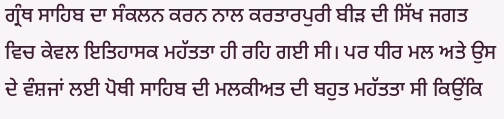ਗ੍ਰੰਥ ਸਾਹਿਬ ਦਾ ਸੰਕਲਨ ਕਰਨ ਨਾਲ ਕਰਤਾਰਪੁਰੀ ਬੀੜ ਦੀ ਸਿੱਖ ਜਗਤ ਵਿਚ ਕੇਵਲ ਇਤਿਹਾਸਕ ਮਹੱਤਤਾ ਹੀ ਰਹਿ ਗਈ ਸੀ। ਪਰ ਧੀਰ ਮਲ ਅਤੇ ਉਸ ਦੇ ਵੰਸ਼ਜਾਂ ਲਈ ਪੋਥੀ ਸਾਹਿਬ ਦੀ ਮਲਕੀਅਤ ਦੀ ਬਹੁਤ ਮਹੱਤਤਾ ਸੀ ਕਿਉਂਕਿ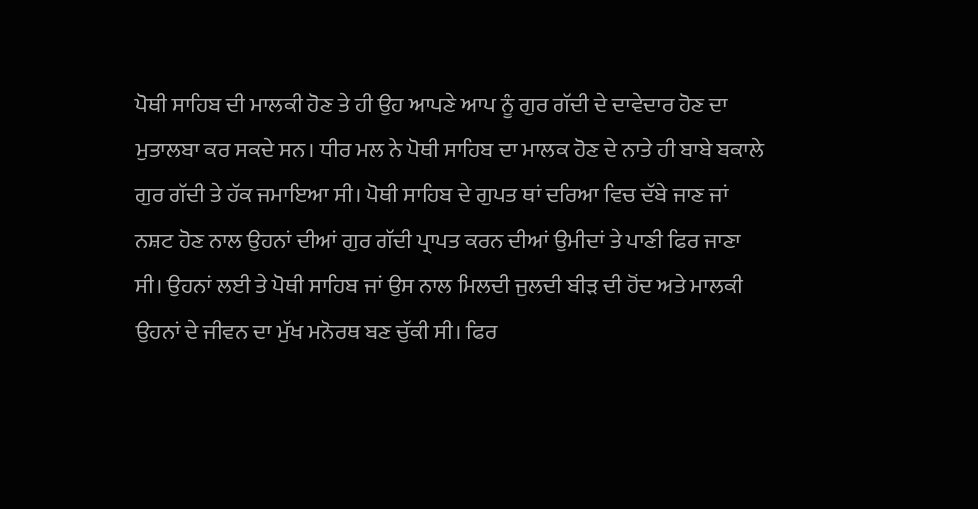ਪੋਥੀ ਸਾਹਿਬ ਦੀ ਮਾਲਕੀ ਹੋਣ ਤੇ ਹੀ ਉਹ ਆਪਣੇ ਆਪ ਨੂੰ ਗੁਰ ਗੱਦੀ ਦੇ ਦਾਵੇਦਾਰ ਹੋਣ ਦਾ ਮੁਤਾਲਬਾ ਕਰ ਸਕਦੇ ਸਨ। ਧੀਰ ਮਲ ਨੇ ਪੋਥੀ ਸਾਹਿਬ ਦਾ ਮਾਲਕ ਹੋਣ ਦੇ ਨਾਤੇ ਹੀ ਬਾਬੇ ਬਕਾਲੇ ਗੁਰ ਗੱਦੀ ਤੇ ਹੱਕ ਜਮਾਇਆ ਸੀ। ਪੋਥੀ ਸਾਹਿਬ ਦੇ ਗੁਪਤ ਥਾਂ ਦਰਿਆ ਵਿਚ ਦੱਬੇ ਜਾਣ ਜਾਂ ਨਸ਼ਟ ਹੋਣ ਨਾਲ ਉਹਨਾਂ ਦੀਆਂ ਗੁਰ ਗੱਦੀ ਪ੍ਰਾਪਤ ਕਰਨ ਦੀਆਂ ਉਮੀਦਾਂ ਤੇ ਪਾਣੀ ਫਿਰ ਜਾਣਾ ਸੀ। ਉਹਨਾਂ ਲਈ ਤੇ ਪੋਥੀ ਸਾਹਿਬ ਜਾਂ ਉਸ ਨਾਲ ਮਿਲਦੀ ਜੁਲਦੀ ਬੀੜ ਦੀ ਹੋਂਦ ਅਤੇ ਮਾਲਕੀ ਉਹਨਾਂ ਦੇ ਜੀਵਨ ਦਾ ਮੁੱਖ ਮਨੋਰਥ ਬਣ ਚੁੱਕੀ ਸੀ। ਫਿਰ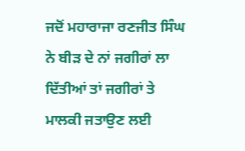ਜਦੋਂ ਮਹਾਰਾਜਾ ਰਣਜੀਤ ਸਿੰਘ ਨੇ ਬੀੜ ਦੇ ਨਾਂ ਜਗੀਰਾਂ ਲਾ ਦਿੱਤੀਆਂ ਤਾਂ ਜਗੀਰਾਂ ਤੇ ਮਾਲਕੀ ਜਤਾਉਣ ਲਈ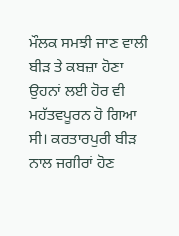ਮੌਲਕ ਸਮਝੀ ਜਾਣ ਵਾਲੀ ਬੀੜ ਤੇ ਕਬਜ਼ਾ ਹੋਣਾ ਉਹਨਾਂ ਲਈ ਹੋਰ ਵੀ ਮਹੱਤਵਪੂਰਨ ਹੋ ਗਿਆ ਸੀ। ਕਰਤਾਰਪੁਰੀ ਬੀੜ ਨਾਲ ਜਗੀਰਾਂ ਹੋਣ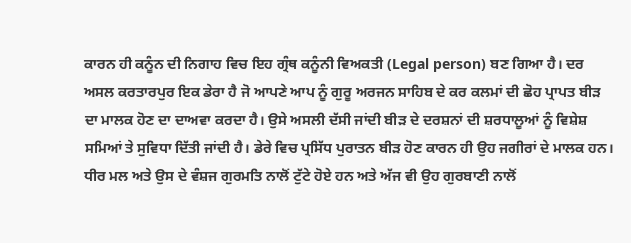ਕਾਰਨ ਹੀ ਕਨੂੰਨ ਦੀ ਨਿਗਾਹ ਵਿਚ ਇਹ ਗ੍ਰੰਥ ਕਨੂੰਨੀ ਵਿਅਕਤੀ (Legal person) ਬਣ ਗਿਆ ਹੈ। ਦਰ ਅਸਲ ਕਰਤਾਰਪੁਰ ਇਕ ਡੇਰਾ ਹੈ ਜੋ ਆਪਣੇ ਆਪ ਨੂੰ ਗੁਰੂ ਅਰਜਨ ਸਾਹਿਬ ਦੇ ਕਰ ਕਲਮਾਂ ਦੀ ਛੋਹ ਪ੍ਰਾਪਤ ਬੀੜ ਦਾ ਮਾਲਕ ਹੋਣ ਦਾ ਦਾਅਵਾ ਕਰਦਾ ਹੈ। ਉਸੇ ਅਸਲੀ ਦੱਸੀ ਜਾਂਦੀ ਬੀੜ ਦੇ ਦਰਸ਼ਨਾਂ ਦੀ ਸ਼ਰਧਾਲੂਆਂ ਨੂੰ ਵਿਸ਼ੇਸ਼ ਸਮਿਆਂ ਤੇ ਸੁਵਿਧਾ ਦਿੱਤੀ ਜਾਂਦੀ ਹੈ। ਡੇਰੇ ਵਿਚ ਪ੍ਰਸਿੱਧ ਪੁਰਾਤਨ ਬੀੜ ਹੋਣ ਕਾਰਨ ਹੀ ਉਹ ਜਗੀਰਾਂ ਦੇ ਮਾਲਕ ਹਨ। ਧੀਰ ਮਲ ਅਤੇ ਉਸ ਦੇ ਵੰਸ਼ਜ ਗੁਰਮਤਿ ਨਾਲੋਂ ਟੁੱਟੇ ਹੋਏ ਹਨ ਅਤੇ ਅੱਜ ਵੀ ਉਹ ਗੁਰਬਾਣੀ ਨਾਲੋਂ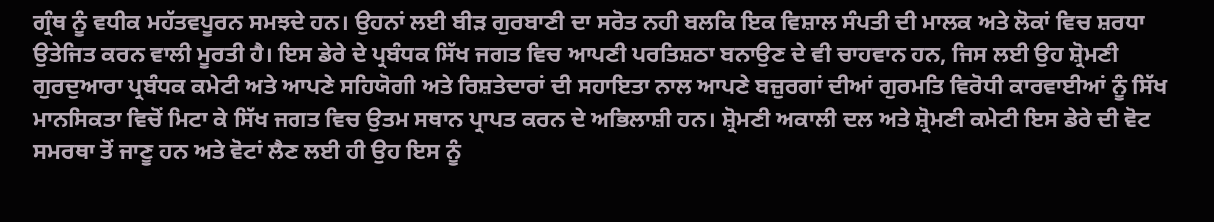ਗ੍ਰੰਥ ਨੂੰ ਵਧੀਕ ਮਹੱਤਵਪੂਰਨ ਸਮਝਦੇ ਹਨ। ਉਹਨਾਂ ਲਈ ਬੀੜ ਗੁਰਬਾਣੀ ਦਾ ਸਰੋਤ ਨਹੀ ਬਲਕਿ ਇਕ ਵਿਸ਼ਾਲ ਸੰਪਤੀ ਦੀ ਮਾਲਕ ਅਤੇ ਲੋਕਾਂ ਵਿਚ ਸ਼ਰਧਾ ਉਤੇਜਿਤ ਕਰਨ ਵਾਲੀ ਮੂਰਤੀ ਹੈ। ਇਸ ਡੇਰੇ ਦੇ ਪ੍ਰਬੰਧਕ ਸਿੱਖ ਜਗਤ ਵਿਚ ਆਪਣੀ ਪਰਤਿਸ਼ਠਾ ਬਨਾਉਣ ਦੇ ਵੀ ਚਾਹਵਾਨ ਹਨ, ਜਿਸ ਲਈ ਉਹ ਸ਼੍ਰੋਮਣੀ ਗੁਰਦੁਆਰਾ ਪ੍ਰਬੰਧਕ ਕਮੇਟੀ ਅਤੇ ਆਪਣੇ ਸਹਿਯੋਗੀ ਅਤੇ ਰਿਸ਼ਤੇਦਾਰਾਂ ਦੀ ਸਹਾਇਤਾ ਨਾਲ ਆਪਣੇ ਬਜ਼ੁਰਗਾਂ ਦੀਆਂ ਗੁਰਮਤਿ ਵਿਰੋਧੀ ਕਾਰਵਾਈਆਂ ਨੂੰ ਸਿੱਖ ਮਾਨਸਿਕਤਾ ਵਿਚੋਂ ਮਿਟਾ ਕੇ ਸਿੱਖ ਜਗਤ ਵਿਚ ਉਤਮ ਸਥਾਨ ਪ੍ਰਾਪਤ ਕਰਨ ਦੇ ਅਭਿਲਾਸ਼ੀ ਹਨ। ਸ਼੍ਰੋਮਣੀ ਅਕਾਲੀ ਦਲ ਅਤੇ ਸ਼੍ਰੋਮਣੀ ਕਮੇਟੀ ਇਸ ਡੇਰੇ ਦੀ ਵੋਟ ਸਮਰਥਾ ਤੋਂ ਜਾਣੂ ਹਨ ਅਤੇ ਵੋਟਾਂ ਲੈਣ ਲਈ ਹੀ ਉਹ ਇਸ ਨੂੰ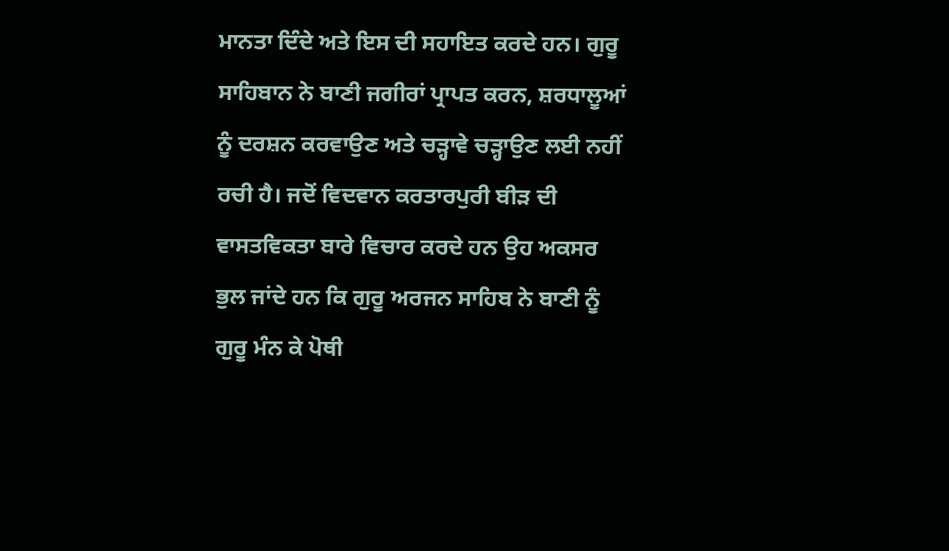ਮਾਨਤਾ ਦਿੰਦੇ ਅਤੇ ਇਸ ਦੀ ਸਹਾਇਤ ਕਰਦੇ ਹਨ। ਗੁਰੂ ਸਾਹਿਬਾਨ ਨੇ ਬਾਣੀ ਜਗੀਰਾਂ ਪ੍ਰਾਪਤ ਕਰਨ, ਸ਼ਰਧਾਲੂਆਂ ਨੂੰ ਦਰਸ਼ਨ ਕਰਵਾਉਣ ਅਤੇ ਚੜ੍ਹਾਵੇ ਚੜ੍ਹਾਉਣ ਲਈ ਨਹੀਂ ਰਚੀ ਹੈ। ਜਦੋਂ ਵਿਦਵਾਨ ਕਰਤਾਰਪੁਰੀ ਬੀੜ ਦੀ ਵਾਸਤਵਿਕਤਾ ਬਾਰੇ ਵਿਚਾਰ ਕਰਦੇ ਹਨ ਉਹ ਅਕਸਰ ਭੁਲ ਜਾਂਦੇ ਹਨ ਕਿ ਗੁਰੂ ਅਰਜਨ ਸਾਹਿਬ ਨੇ ਬਾਣੀ ਨੂੰ ਗੁਰੂ ਮੰਨ ਕੇ ਪੋਥੀ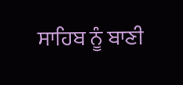ਸਾਹਿਬ ਨੂੰ ਬਾਣੀ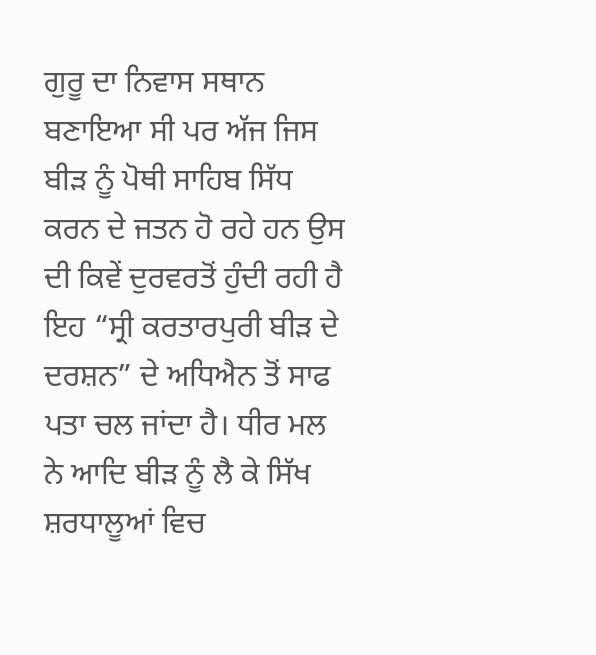ਗੁਰੂ ਦਾ ਨਿਵਾਸ ਸਥਾਨ ਬਣਾਇਆ ਸੀ ਪਰ ਅੱਜ ਜਿਸ ਬੀੜ ਨੂੰ ਪੋਥੀ ਸਾਹਿਬ ਸਿੱਧ ਕਰਨ ਦੇ ਜਤਨ ਹੋ ਰਹੇ ਹਨ ਉਸ ਦੀ ਕਿਵੇਂ ਦੁਰਵਰਤੋਂ ਹੁੰਦੀ ਰਹੀ ਹੈ ਇਹ “ਸ੍ਰੀ ਕਰਤਾਰਪੁਰੀ ਬੀੜ ਦੇ ਦਰਸ਼ਨ” ਦੇ ਅਧਿਐਨ ਤੋਂ ਸਾਫ ਪਤਾ ਚਲ ਜਾਂਦਾ ਹੈ। ਧੀਰ ਮਲ ਨੇ ਆਦਿ ਬੀੜ ਨੂੰ ਲੈ ਕੇ ਸਿੱਖ ਸ਼ਰਧਾਲੂਆਂ ਵਿਚ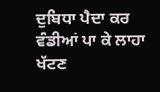ਦੁਬਿਧਾ ਪੈਦਾ ਕਰ ਵੰਡੀਆਂ ਪਾ ਕੇ ਲਾਹਾ ਖੱਟਣ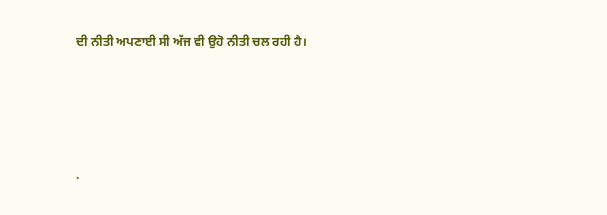ਦੀ ਨੀਤੀ ਅਪਣਾਈ ਸੀ ਅੱਜ ਵੀ ਉਹੋ ਨੀਤੀ ਚਲ ਰਹੀ ਹੈ।




.